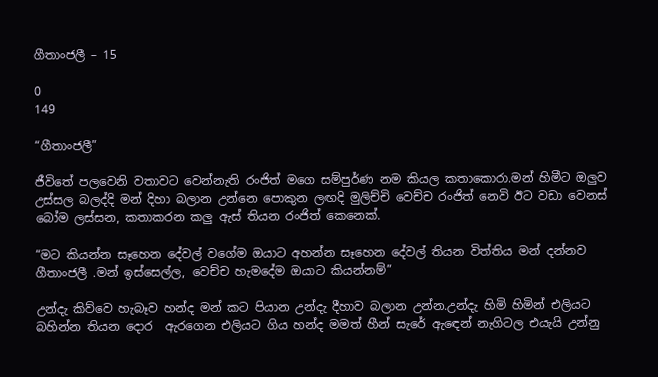ගීතාංජලී – 15

0
149

“ගීතාංජලී”

ජීවිතේ පලවෙනි වතාවට වෙන්නැති රංජිත් මගෙ සම්පුර්ණ නම කියල කතාකොරා.මන් හිමීට ඔලුව උස්සල බලද්දි මන් දිහා බලාන උන්නෙ පොකුන ලඟදි මුලිච්චි වෙච්ච රංජිත් නෙවි ඊට වඩා වෙනස් බෝම ලස්සන, කතාකරන කලු ඇස් තියන රංජිත් කෙනෙක්.

“මට කියන්න සෑහෙන දේවල් වගේම ඔයාට අහන්න සෑහෙන දේවල් තියන විත්තිය මන් දන්නව ගීතාංජලී .මන් ඉස්සෙල්ල, වෙච්ච හැමදේම ඔයාට කියන්නම්”

උන්දැ කිව්වෙ හැබෑව හන්ද මන් කට පියාන උන්දැ දීහාව බලාන උන්න.උන්දැ හිමි හිමින් එලියට බහින්න තියන දොර  ඇරගෙන එලියට ගිය හන්ද මමත් හීන් සැරේ ඇඳෙන් නැගිටල එයැයි උන්නු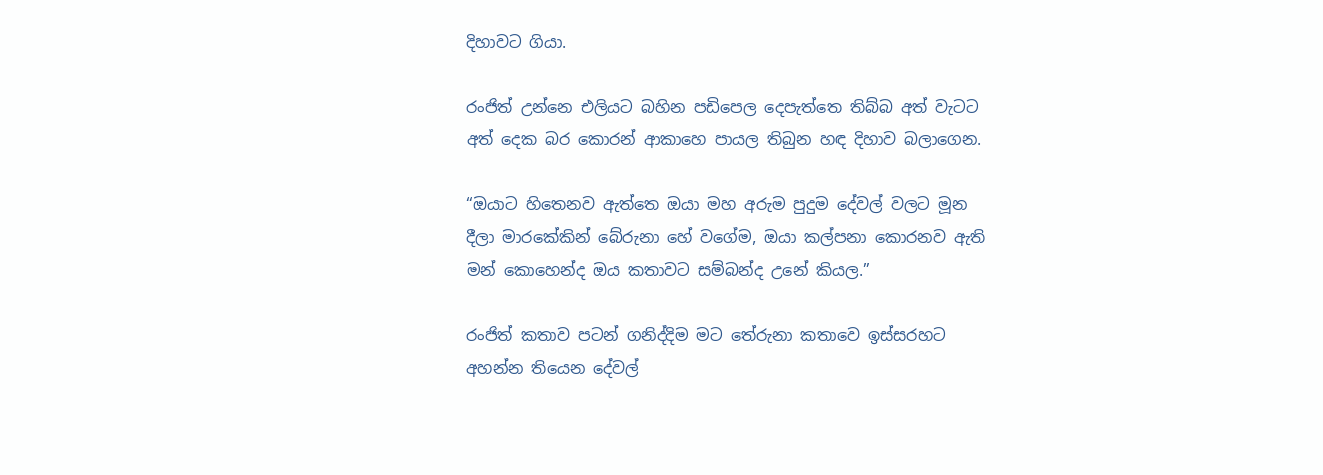දිහාවට ගියා.

රංජිත් උන්නෙ එලියට බහින පඩිපෙල දෙපැත්තෙ තිබ්බ අත් වැටට අත් දෙක බර කොරන් ආකාහෙ පායල තිබුන හඳ දිහාව බලාගෙන.

“ඔයාට හිතෙනව ඇත්තෙ ඔයා මහ අරුම පුදුම දේවල් වලට මූන දීලා මාරකේකින් බේරුනා හේ වගේම, ඔයා කල්පනා කොරනව ඇති මන් කොහෙන්ද ඔය කතාවට සම්බන්ද උනේ කියල.”

රංජිත් කතාව පටන් ගනිද්දිම මට තේරුනා කතාවෙ ඉස්සරහට අහන්න තියෙන දේවල්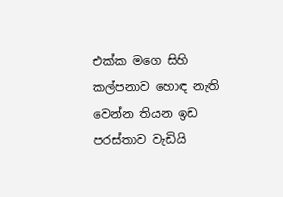එක්ක මගෙ සිහි කල්පනාව හොඳ නැති වෙන්න තියන ඉඩ පරස්තාව වැඩියි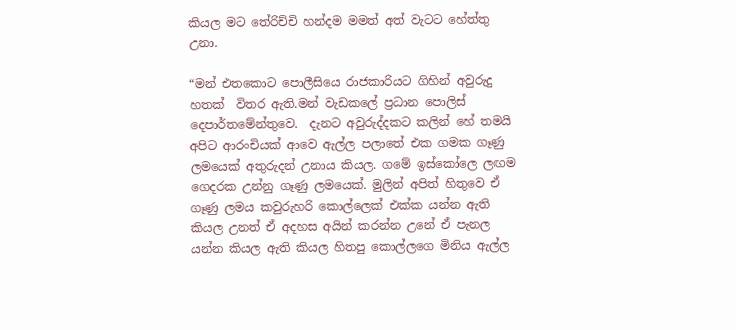කියල මට තේරිච්චි හන්දම මමත් අත් වැටට හේත්තු උනා.

“මන් එතකොට පොලීසියෙ රාජකාරියට ගිහින් අවුරුදු හතක්  විතර ඇති.මන් වැඩකලේ ප්‍රධාන පොලිස් දෙපාර්තමේන්තුවෙ.  දැනට අවුරුද්දකට කලින් හේ තමයි අපිට ආරංචියක් ආවෙ ඇල්ල පලාතේ එක ගමක ගෑණු ලමයෙක් අතුරුදන් උනාය කියල. ගමේ ඉස්කෝලෙ ලඟම ගෙදරක උන්නු ගෑණු ලමයෙක්. මුලින් අපිත් හිතුවෙ ඒ ගෑණු ලමය කවුරුහරි කොල්ලෙක් එක්ක යන්න ඇති කියල උනත් ඒ අදහස අයින් කරන්න උනේ ඒ පැනල යන්න කියල ඇති කියල හිතපු කොල්ලගෙ මිනිය ඇල්ල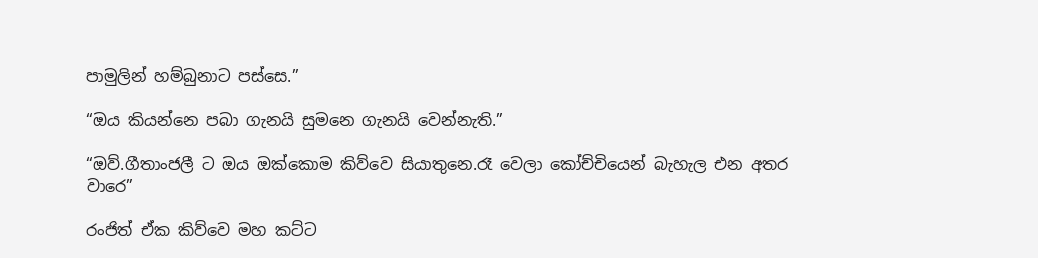පාමුලින් හම්බුනාට පස්සෙ.”

“ඔය කියන්නෙ පබා ගැනයි සුමනෙ ගැනයි වෙන්නැති.”

“ඔව්.ගීතාංජලී ට ඔය ඔක්කොම කිව්වෙ සියාතුනෙ.රෑ වෙලා කෝච්චියෙන් බැහැල එන අතර වාරෙ”

රංජිත් ඒක කිව්වෙ මහ කට්ට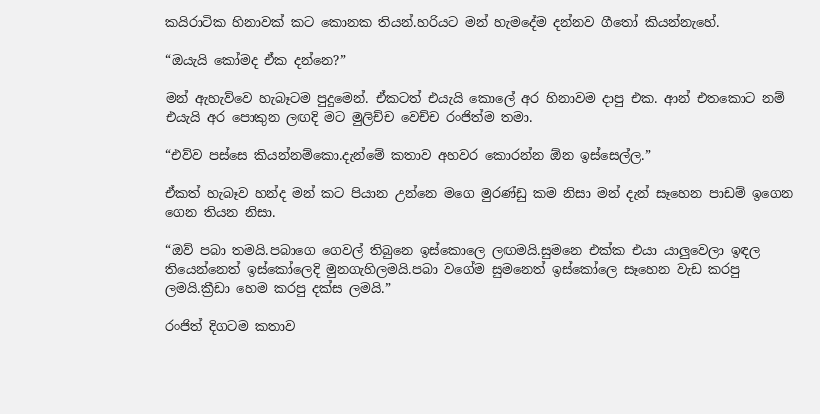කයිරාටික හිනාවක් කට කොනක තියන්.හරියට මන් හැමදේම දන්නව ගීතෝ කියන්නැහේ.

“ඔයැයි කෝමද ඒක දන්නෙ?”

මන් ඇහැව්වෙ හැබෑටම පුදුමෙන්. ඒකටත් එයැයි කොලේ අර හිනාවම දාපු එක. ආන් එතකොට නම් එයැයි අර පොකුන ලඟදි මට මුලිච්ච වෙච්ච රංජිත්ම තමා.

“එව්ව පස්සෙ කියන්නම්කො.දැන්මේ කතාව අහවර කොරන්න ඕන ඉස්සෙල්ල.”

ඒකත් හැබෑව හන්ද මන් කට පියාන උන්නෙ මගෙ මුරණ්ඩු කම නිසා මන් දැන් සෑහෙන පාඩම් ඉගෙන ගෙන තියන නිසා.

“ඔව් පබා තමයි.පබාගෙ ගෙවල් තිබුනෙ ඉස්කොලෙ ලඟමයි.සුමනෙ එක්ක එයා යාලුවෙලා ඉඳල තියෙන්නෙත් ඉස්කෝලෙදි මුනගැහිලමයි.පබා වගේම සුමනෙත් ඉස්කෝලෙ සෑහෙන වැඩ කරපු ලමයි.ක්‍රීඩා හෙම කරපු දක්ස ලමයි.”

රංජිත් දිගටම කතාව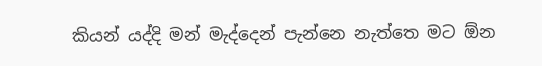කියන් යද්දි මන් මැද්දෙන් පැන්නෙ නැත්තෙ මට ඕන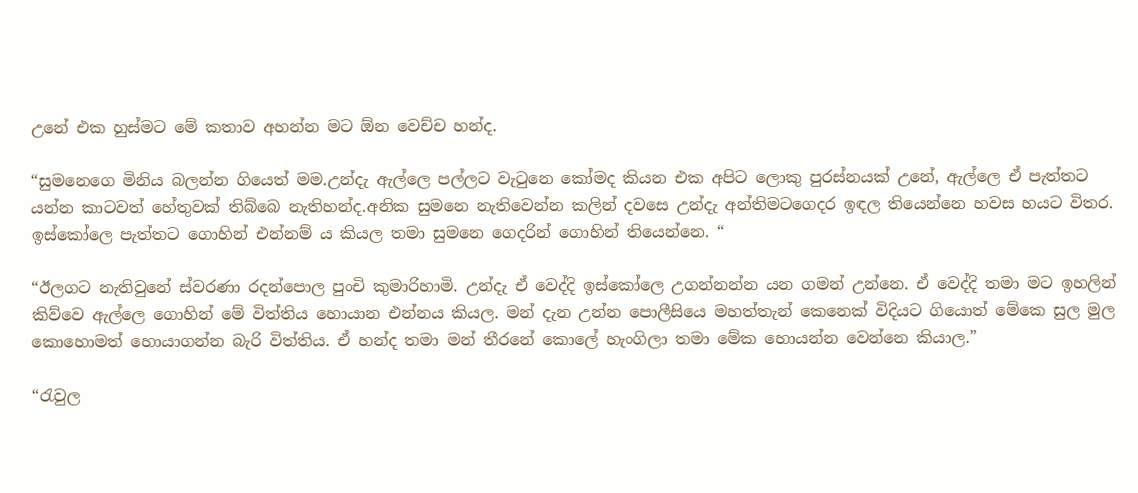උනේ එක හුස්මට මේ කතාව අහන්න මට ඕන වෙච්ච හන්ද.

“සුමනෙගෙ මිනිය බලන්න ගියෙත් මම.උන්දැ ඇල්ලෙ පල්ලට වැටුනෙ කෝමද කියන එක අපිට ලොකු පුරස්නයක් උනේ, ඇල්ලෙ ඒ පැත්තට යන්න කාටවත් හේතුවක් තිබ්බෙ නැතිහන්ද.අනික සුමනෙ නැතිවෙන්න කලින් දවසෙ උන්දැ අන්තිමටගෙදර ඉඳල තියෙන්නෙ හවස හයට විතර. ඉස්කෝලෙ පැත්තට ගොහින් එන්නම් ය කියල තමා සුමනෙ ගෙදරින් ගොහින් තියෙන්නෙ. “

“ඊලගට නැතිවුනේ ස්වරණා රදන්පොල පුංචි කුමාරිහාමි. උන්දැ ඒ වෙද්දි ඉස්කෝලෙ උගන්නන්න යන ගමන් උන්නෙ. ඒ වෙද්දි තමා මට ඉහලින් කිව්වෙ ඇල්ලෙ ගොහින් මේ විත්තිය හොයාන එන්නය කියල. මන් දැන උන්න පොලීසියෙ මහත්තැන් කෙනෙක් විදියට ගියොත් මේකෙ සුල මුල කොහොමත් හොයාගන්න බැරි විත්තිය. ඒ හන්ද තමා මන් තීරනේ කොලේ හැංගිලා තමා මේක හොයන්න වෙන්නෙ කියාල.”

“රැවුල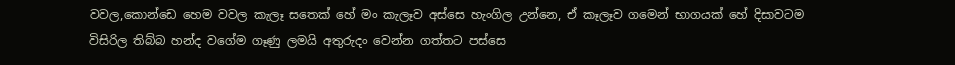වවල,කොන්ඩෙ හෙම වවල කැලෑ සතෙක් හේ මං කැලෑව අස්සෙ හැංගිල උන්නෙ, ඒ කෑලෑව ගමෙන් භාගයක් හේ දිසාවටම විසිරිල තිබ්බ හන්ද වගේම ගෑණු ලමයි අතුරුදං වෙන්න ගත්තට පස්සෙ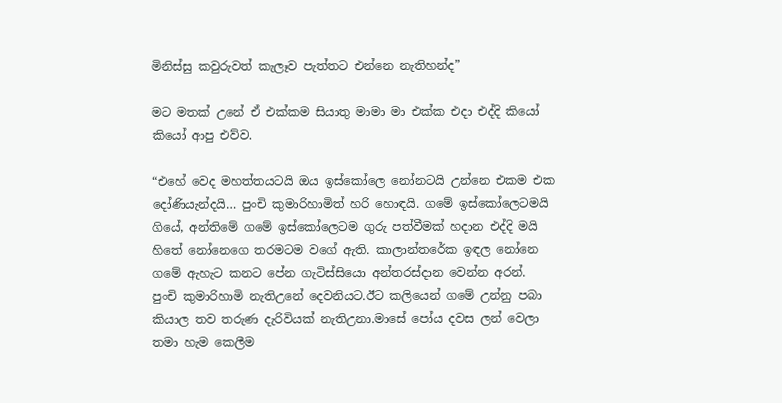මිනිස්සු කවුරුවත් කැලෑව පැත්තට එන්නෙ නැතිහන්ද”

මට මතක් උනේ ඒ එක්කම සියාතු මාමා මා එක්ක එදා එද්දි කියෝ කියෝ ආපු එව්ව.

“එහේ වෙද මහත්තයටයි ඔය ඉස්කෝලෙ නෝනටයි උන්නෙ එකම එක දෝණියැන්දයි… පුංචි කුමාරිහාමිත් හරි හොඳයි. ගමේ ඉස්කෝලෙටමයි ගියේ, අන්තිමේ ගමේ ඉස්කෝලෙටම ගුරු පත්වීමක් හදාන එද්දි මයි හිතේ නෝනෙගෙ තරමටම වගේ ඇති. කාලාන්තරේක ඉඳල නෝනෙ ගමේ ඇහැට කනට පේන ගැටිස්සියො අන්තරස්දාන වෙන්න අරන්. පුංචි කුමාරිහාමි නැතිඋනේ දෙවනියට.ඊට කලියෙන් ගමේ උන්නු පබා කියාල තව තරුණ දැරිවියක් නැතිඋනා.මාසේ පෝය දවස ලන් වෙලා තමා හැම කෙලීම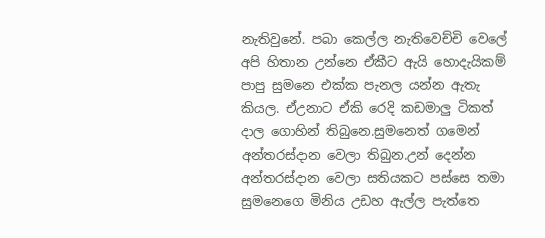නැතිවුනේ. පබා කෙල්ල නැතිවෙච්චි වෙලේ අපි හිතාන උන්නෙ ඒකීට ඇයි හොදැයිකම් පාපු සුමනෙ එක්ක පැනල යන්න ඇතැ කියල. ඒඋනාට ඒකි රෙදි කඩමාලු ටිකත් දාල ගොහින් තිබුනෙ.සුමනෙත් ගමෙන් අන්තරස්දාන වෙලා තිබුන.උන් දෙන්න අන්තරස්දාන වෙලා සතියකට පස්සෙ තමා සුමනෙගෙ මිනිය උඩහ ඇල්ල පැත්තෙ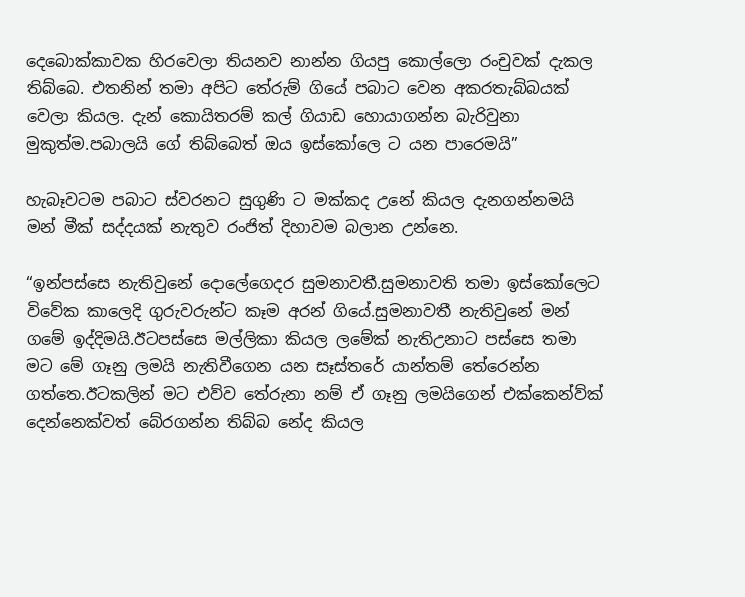දෙබොක්කාවක හිරවෙලා තියනව නාන්න ගියපු කොල්ලො රංචුවක් දැකල තිබ්බෙ. එතනින් තමා අපිට තේරුම් ගියේ පබාට වෙන අකරතැබ්බයක් වෙලා කියල. දැන් කොයිතරම් කල් ගියාඩ හොයාගන්න බැරිවුනා මුකුත්ම.පබාලයි ගේ තිබ්බෙත් ඔය ඉස්කෝලෙ ට යන පාරෙමයි”

හැබෑවටම පබාට ස්වරනට සුගුණි ට මක්කද උනේ කියල දැනගන්නමයි මන් මීක් සද්දයක් නැතුව රංජිත් දිහාවම බලාන උන්නෙ.

“ඉන්පස්සෙ නැතිවුනේ දොලේගෙදර සුමනාවතී.සුමනාවති තමා ඉස්කෝලෙට විවේක කාලෙදි ගුරුවරුන්ට කෑම අරන් ගියේ.සුමනාවතී නැතිවුනේ මන් ගමේ ඉද්දිමයි.ඊටපස්සෙ මල්ලිකා කියල ලමේක් නැතිඋනාට පස්සෙ තමා මට මේ ගෑනු ලමයි නැතිවීගෙන යන සෑස්තරේ යාන්තම් තේරෙන්න ගත්තෙ.ඊටකලින් මට එව්ව තේරුනා නම් ඒ ගෑනු ලමයිගෙන් එක්කෙන්ව්ක් දෙන්නෙක්වත් බේරගන්න තිබ්බ නේද කියල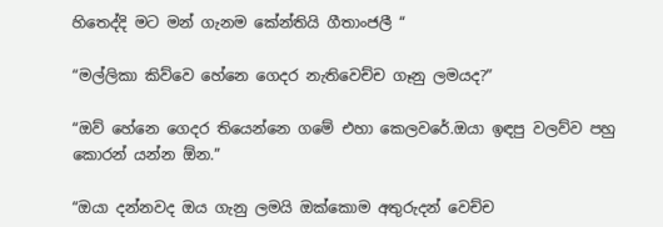හිතෙද්දි මට මන් ගැනම කේන්‍තියි ගීතාංජලී “

“මල්ලිකා කිව්වෙ හේනෙ ගෙදර නැතිවෙච්ච ගෑනු ලමයද?”

“ඔව් හේනෙ ගෙදර තියෙන්නෙ ගමේ එහා කෙලවරේ.ඔයා ඉඳපු වලව්ව පහු කොරන් යන්න ඕන.”

“ඔයා දන්නවද ඔය ගැනු ලමයි ඔක්කොම අතුරුදන් වෙච්ච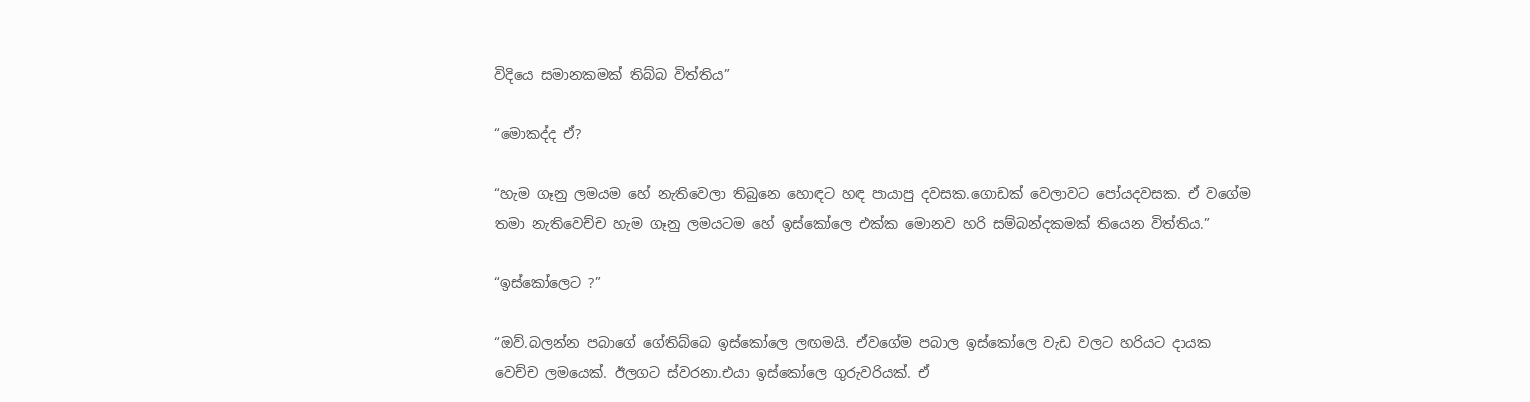විදියෙ සමානකමක් තිබ්බ විත්තිය”

“මොකද්ද ඒ?

“හැම ගෑනු ලමයම හේ නැතිවෙලා තිබුනෙ හොඳට හඳ පායාපු දවසක.ගොඩක් වෙලාවට පෝයදවසක. ඒ වගේම තමා නැතිවෙච්ච හැම ගෑනු ලමයටම හේ ඉස්කෝලෙ එක්ක මොනව හරි සම්බන්දකමක් තියෙන විත්තිය.”

“ඉස්කෝලෙට ?”

“ඔව්.බලන්න පබාගේ ගේතිබ්බෙ ඉස්කෝලෙ ලඟමයි. ඒවගේම පබාල ඉස්කෝලෙ වැඩ වලට හරියට දායක වෙච්ච ලමයෙක්. ඊලගට ස්වරනා.එයා ඉස්කෝලෙ ගුරුවරියක්. ඒ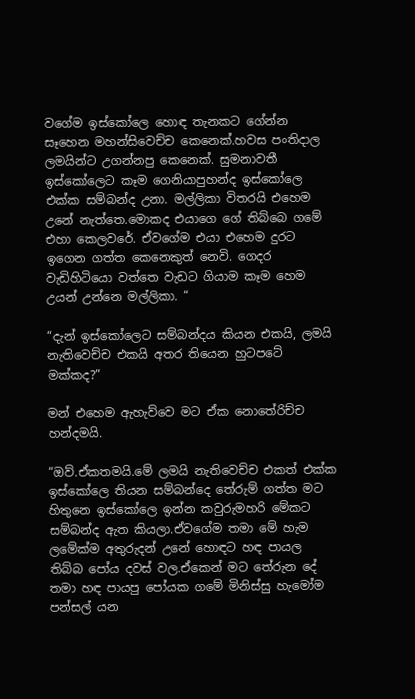වගේම ඉස්කෝලෙ හොඳ තැනකට ගේන්න සෑහෙන මහන්සිවෙච්ච කෙනෙක්.හවස පංතිදාල ලමයින්ට උගන්නපු කෙනෙක්. සුමනාවතී ඉස්කෝලෙට කෑම ගෙනියාපුහන්ද ඉස්කෝලෙ එක්ක සම්බන්ද උනා. මල්ලිකා විතරයි එහෙම උනේ නැත්තෙ.මොකද එයාගෙ ගේ තිබ්බෙ ගමේ එහා කෙලවරේ. ඒවගේම එයා එහෙම දුරට ඉගෙන ගත්ත කෙනෙකුත් නෙවි. ගෙදර වැඩිහිටියො වත්තෙ වැඩට ගියාම කෑම හෙම උයන් උන්නෙ මල්ලිකා. “

“දැන් ඉස්කෝලෙට සම්බන්දය කියන එකයි, ලමයි නැතිවෙච්ච එකයි අතර තියෙන හුටපටේ මක්කද?”

මන් එහෙම ඇහැව්වෙ මට ඒක නොතේරිච්ච හන්දමයි.

“ඔව්.ඒකතමයි.මේ ලමයි නැතිවෙච්ච එකත් එක්ක ඉස්කෝලෙ තියන සම්බන්දෙ තේරුම් ගත්ත මට හිතුනෙ ඉස්කෝලෙ ඉන්න කවුරුමහරි මේකට සම්බන්ද ඇත කියලා.ඒවගේම තමා මේ හැම ලමේක්ම අතුරුදන් උනේ හොඳට හඳ පායල තිබ්බ පෝය දවස් වල.ඒකෙන් මට තේරුන දේ තමා හඳ පායපු පෝයක ගමේ මිනිස්සු හැමෝම පන්සල් යන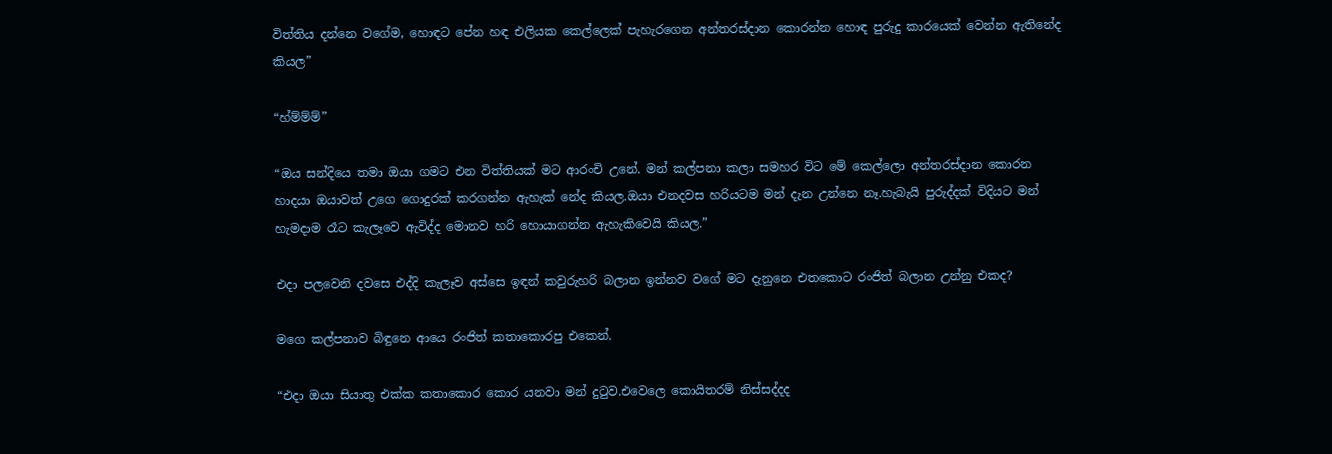විත්තිය දන්නෙ වගේම, හොඳට පේන හඳ එලියක කෙල්ලෙක් පැහැරගෙන අන්තරස්දාන කොරන්න හොඳ පුරුදු කාරයෙක් වෙන්න ඇතිනේද කියල”

“හ්ම්ම්ම්”

“ඔය සන්දියෙ තමා ඔයා ගමට එන විත්තියක් මට ආරංචි උනේ. මන් කල්පනා කලා සමහර විට මේ කෙල්ලො අන්තරස්දාන කොරන හාදයා ඔයාවත් උගෙ ගොදුරක් කරගන්න ඇහැක් නේද කියල.ඔයා එනදවස හරියටම මන් දැන උන්නෙ නෑ.හැබැයි පුරුද්දක් විදියට මන් හැමදාම රෑට කැලෑවෙ ඇවිද්ද මොනව හරි හොයාගන්න ඇහැකිවෙයි කියල.”

එදා පලවෙනි දවසෙ එද්දි කැලෑව අස්සෙ ඉඳන් කවුරුහරි බලාන ඉන්නව වගේ මට දැනුනෙ එතකොට රංජිත් බලාන උන්නු එකද?

මගෙ කල්පනාව බිඳුනෙ ආයෙ රංජිත් කතාකොරපු එකෙන්.

“එදා ඔයා සියාතු එක්ක කතාකොර කොර යනවා මන් දුටුව.එවෙලෙ කොයිතරම් නිස්සද්දද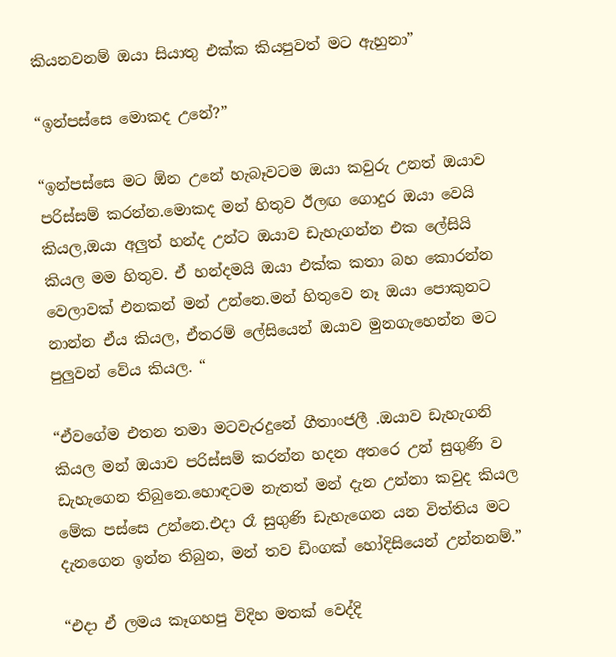කියනවනම් ඔයා සියාතු එක්ක කියපුවත් මට ඇහුනා”

“ඉන්පස්සෙ මොකද උනේ?”

“ඉන්පස්සෙ මට ඕන උනේ හැබෑවටම ඔයා කවුරු උනත් ඔයාව පරිස්සම් කරන්න.මොකද මන් හිතුව ඊලඟ ගොදුර ඔයා වෙයි කියල,ඔයා අලුත් හන්ද උන්ට ඔයාව ඩැහැගන්න එක ලේසියි කියල මම හිතුව. ඒ හන්දමයි ඔයා එක්ක කතා බහ කොරන්න වෙලාවක් එනකන් මන් උන්නෙ.මන් හිතුවෙ නෑ ඔයා පොකුනට නාන්න ඒය කියල, ඒතරම් ලේසියෙන් ඔයාව මුනගැහෙන්න මට පුලුවන් වේය කියල. “

“ඒවගේම එතන තමා මටවැරදුනේ ගීතාංජලී .ඔයාව ඩැහැගනි කියල මන් ඔයාව පරිස්සම් කරන්න හදන අතරෙ උන් සුගුණි ව ඩැහැගෙන තිබුනෙ.හොඳටම නැතත් මන් දැන උන්නා කවුද කියල මේක පස්සෙ උන්නෙ.එදා රෑ සුගුණි ඩැහැගෙන යන විත්තිය මට දැනගෙන ඉන්න තිබුන, මන් තව ඩිංගක් හෝදිසියෙන් උන්නනම්.”

“එදා ඒ ලමය කෑගහපු විදිහ මතක් වෙද්දි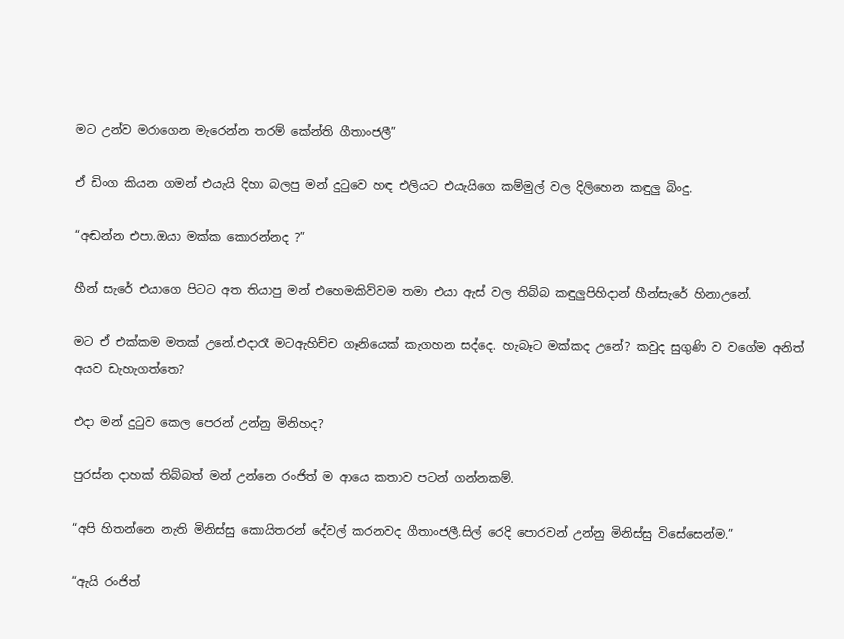මට උන්ව මරාගෙන මැරෙන්න තරම් කේන්ති ගීතාංජලී”

ඒ ඩිංග කියන ගමන් එයැයි දිහා බලපු මන් දුටුවෙ හඳ එලියට එයැයිගෙ කම්මුල් වල දිලිහෙන කඳුලු බිංදු.

“අඬන්න එපා.ඔයා මක්ක කොරන්නද ?”

හීන් සැරේ එයාගෙ පිටට අත තියාපු මන් එහෙමකිව්වම තමා එයා ඇස් වල තිබ්බ කඳුලුපිහිදාන් හීන්සැරේ හිනාඋනේ.

මට ඒ එක්කම මතක් උනේ.එදාරෑ මටඇහිච්ච ගෑනියෙක් කැගහන සද්දෙ. හැබෑට මක්කද උනේ? කවුද සුගුණි ව වගේම අනිත් අයව ඩැහැගත්තෙ?

එදා මන් දුටුව කෙල පෙරන් උන්නු මිනිහද?

පුරස්න දාහක් තිබ්බත් මන් උන්නෙ රංජිත් ම ආයෙ කතාව පටන් ගන්නකම්.

“අපි හිතන්නෙ නැති මිනිස්සු කොයිතරන් දේවල් කරනවද ගීතාංජලී.සිල් රෙදි පොරවන් උන්නු මිනිස්සු විසේසෙන්ම.”

“ඇයි රංජිත්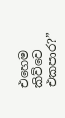එහෙම කිව්වෙ එකපාර?”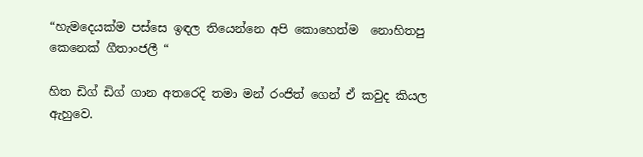“හැමදෙයක්ම පස්සෙ ඉඳල තියෙන්නෙ අපි කොහෙත්ම  නොහිතපු කෙනෙක් ගීතාංජලී “

හිත ඩිග් ඩිග් ගාන අතරෙදි තමා මන් රංජිත් ගෙන් ඒ කවුද කියල ඇහුවෙ.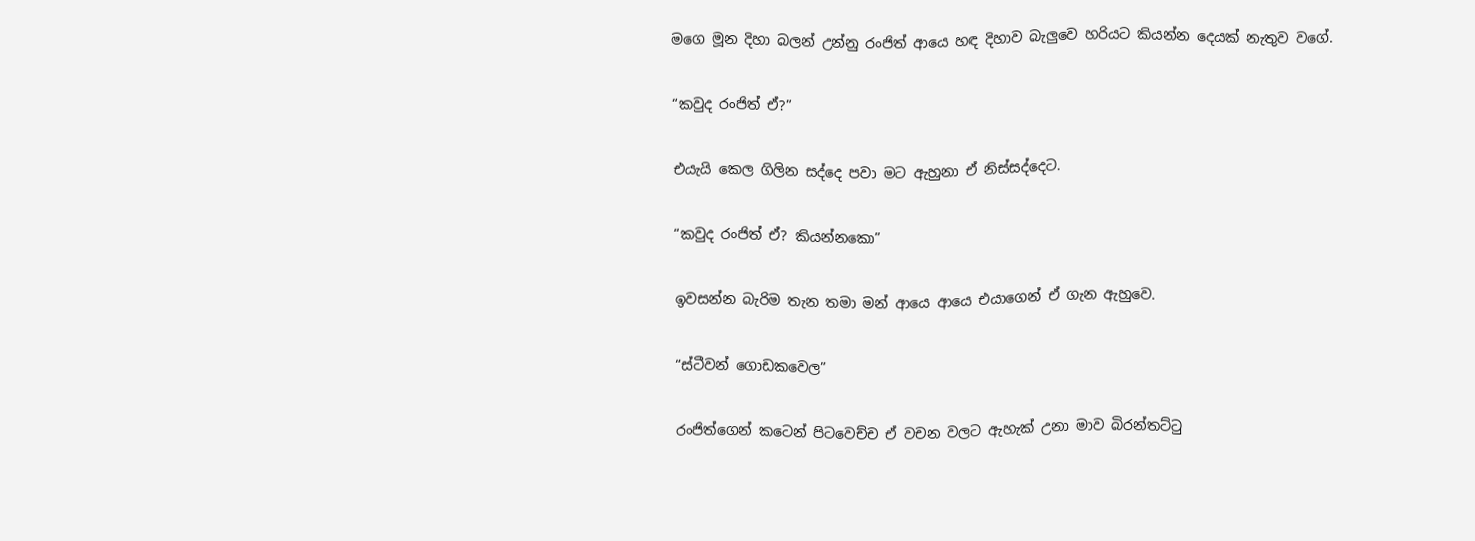මගෙ මූන දිහා බලන් උන්නු රංජිත් ආයෙ හඳ දිහාව බැලුවෙ හරියට කියන්න දෙයක් නැතුව වගේ.

“කවුද රංජිත් ඒ?”

එයැයි කෙල ගිලින සද්දෙ පවා මට ඇහුනා ඒ නිස්සද්දෙට.

“කවුද රංජිත් ඒ? කියන්නකො”

ඉවසන්න බැරිම තැන තමා මන් ආයෙ ආයෙ එයාගෙන් ඒ ගැන ඇහුවෙ.

“ස්ටීවන් ගොඩකවෙල”

රංජිත්ගෙන් කටෙන් පිටවෙච්ච ඒ වචන වලට ඇහැක් උනා මාව බිරන්තට්ටු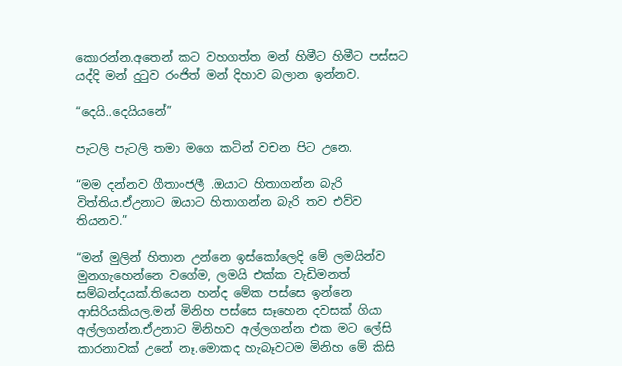කොරන්න.අතෙන් කට වහගත්ත මන් හිමීට හිමීට පස්සට යද්දි මන් දුටුව රංජිත් මන් දිහාව බලාන ඉන්නව.

“දෙයි..දෙයියනේ”

පැටලි පැටලි තමා මගෙ කටින් වචන පිට උනෙ.

“මම දන්නව ගීතාංජලී .ඔයාට හිතාගන්න බැරි විත්තිය.ඒඋනාට ඔයාට හිතාගන්න බැරි තව එව්ව තියනව.”

“මන් මුලින් හිතාන උන්නෙ ඉස්කෝලෙදි මේ ලමයින්ව මුනගැහෙන්නෙ වගේම, ලමයි එක්ක වැඩිමනත් සම්බන්දයක්.තියෙන හන්ද මේක පස්සෙ ඉන්නෙ ආසිරියකියල.මන් මිනිහ පස්සෙ සෑහෙන දවසක් ගියා අල්ලගන්න.ඒඋනාට මිනිහව අල්ලගන්න එක මට ලේසි කාරනාවක් උනේ නෑ.මොකද හැබෑවටම මිනිහ මේ කිසි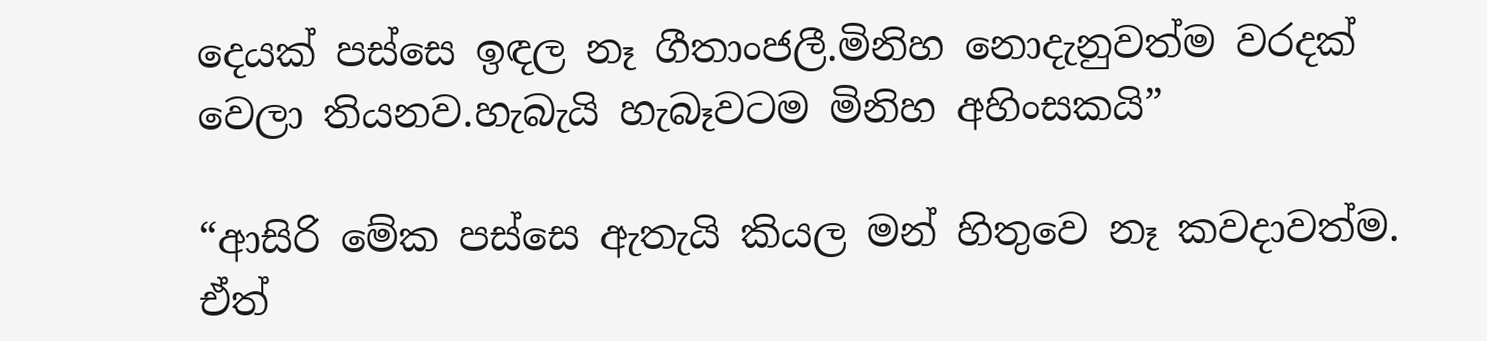දෙයක් පස්සෙ ඉඳල නෑ ගීතාංජලී.මිනිහ නොදැනුවත්ම වරදක් වෙලා තියනව.හැබැයි හැබෑවටම මිනිහ අහිංසකයි”

“ආසිරි මේක පස්සෙ ඇතැයි කියල මන් හිතුවෙ නෑ කවදාවත්ම. ඒත්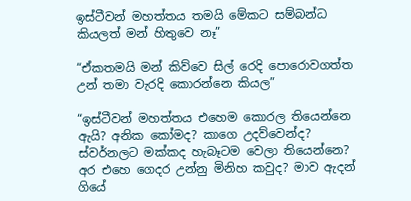ඉස්ටීවන් මහත්තය තමයි මේකට සම්බන්ධ කියලත් මන් හිතුවෙ නෑ”

“ඒකතමයි මන් කිව්වෙ සිල් රෙදි පොරොවගත්ත උන් තමා වැරදි කොරන්නෙ කියල”

“ඉස්ටීවන් මහත්තය එහෙම කොරල තියෙන්නෙ ඇයි? අනික කෝමද? කාගෙ උදව්වෙන්ද? ස්වර්නලට මක්කද හැබෑටම වෙලා තියෙන්නෙ? අර එහෙ ගෙදර උන්නු මිනිහ කවුද? මාව ඇදන් ගියේ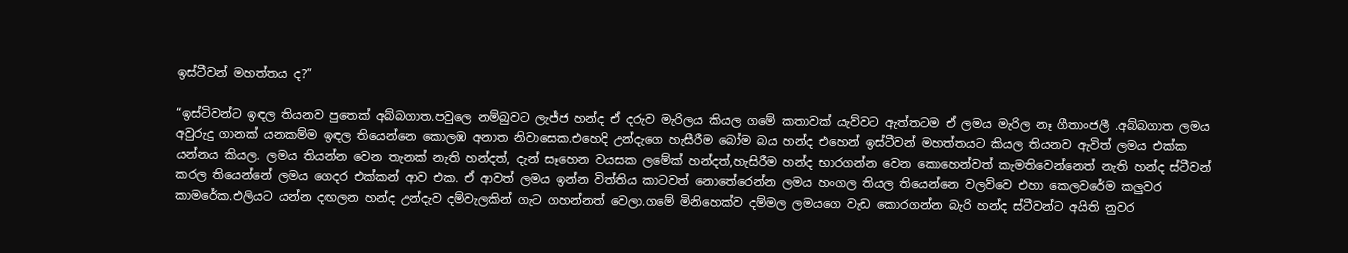ඉස්ටීවන් මහත්තය ද?”

“ඉස්ටිවන්ට ඉඳල තියනව පුතෙක් අබ්බගාත.පවුලෙ නම්බුවට ලැජ්ජ හන්ද ඒ දරුව මැරිලය කියල ගමේ කතාවක් යැව්වට ඇත්තටම ඒ ලමය මැරිල නෑ ගීතාංජලී .අබ්බගාත ලමය අවුරුදු ගානක් යනකම්ම ඉඳල තියෙන්නෙ කොලඹ අනාත නිවාසෙක.එහෙදි උන්දැගෙ හැසීරීම බෝම බය හන්ද එහෙන් ඉස්ටීවන් මහත්තයට කියල තියනව ඇවිත් ලමය එක්ක යන්නය කියල. ලමය තියන්න වෙන තැනක් නැති හන්දත්, දැන් සෑහෙන වයසක ලමේක් හන්දත්,හැසිරීම හන්ද භාරගන්න වෙන කොහෙන්වත් කැමතිවෙන්නෙත් නැති හන්ද ස්ටීවන් කරල තියෙන්නේ ලමය ගෙදර එක්කන් ආව එක. ඒ ආවත් ලමය ඉන්න විත්තිය කාටවත් නොතේරෙන්න ලමය හංගල තියල තියෙන්නෙ වලව්වෙ එහා කෙලවරේම කලුවර කාමරේක.එලියට යන්න දඟලන හන්ද උන්දැව දම්වැලකින් ගැට ගහන්නත් වෙලා.ගමේ මිනිහෙක්ව දම්මල ලමයගෙ වැඩ කොරගන්න බැරි හන්ද ස්ටීවන්ට අයිති නුවර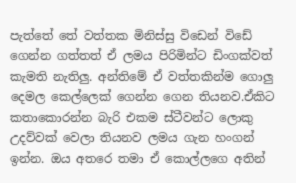පැත්තේ තේ වත්තක මිනිස්සු විඩෙන් විඩේ ගෙන්න ගත්තත් ඒ ලමය පිරිමින්‍ට ඩිංගක්වත් කැමති නැතිලු. අන්තිමේ ඒ වත්තකින්ම ගොලු දෙමල කෙල්ලෙක් ගෙන්න ගෙන තියනව.ඒකිට කතාකොරන්න බැරි එකම ස්ටීවන්ට ලොකු උදව්වක් වෙලා තියනව ලමය ගැන හංගන් ඉන්න. ඔය අතරෙ තමා ඒ කොල්ලගෙ අතින්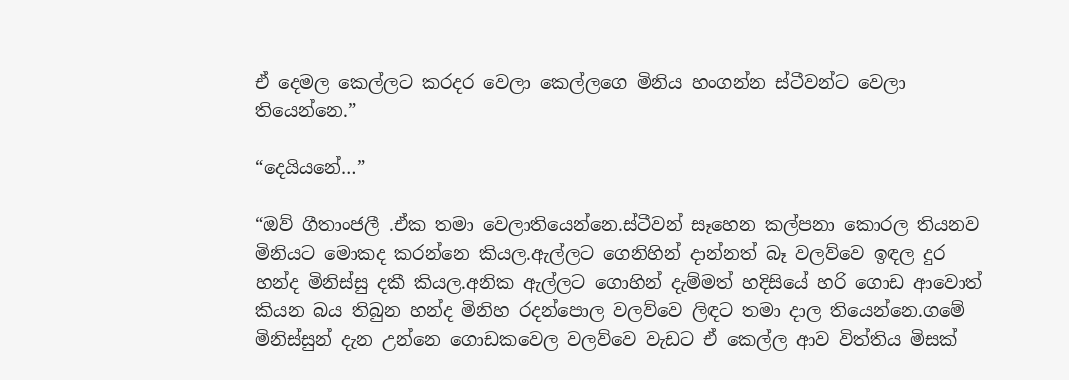ඒ දෙමල කෙල්ලට කරදර වෙලා කෙල්ලගෙ මිනිය හංගන්න ස්ටීවන්ට වෙලා තියෙන්නෙ.”

“දෙයියනේ…”

“ඔව් ගීතාංජලී .ඒක තමා වෙලාතියෙන්නෙ.ස්ටීවන් සෑහෙන කල්පනා කොරල තියනව මිනියට මොකද කරන්නෙ කියල.ඇල්ලට ගෙනිහින් දාන්නත් බෑ වලව්වෙ ඉඳල දුර හන්ද මිනිස්සු දකී කියල.අනික ඇල්ලට ගොහින් දැම්මත් හදිසියේ හරි ගොඩ ආවොත් කියන බය තිබුන හන්ද මිනිහ රදන්පොල වලව්වෙ ලිඳට තමා දාල තියෙන්නෙ.ගමේ මිනිස්සුන් දැන උන්නෙ ගොඩකවෙල වලව්වෙ වැඩට ඒ කෙල්ල ආව විත්තිය මිසක්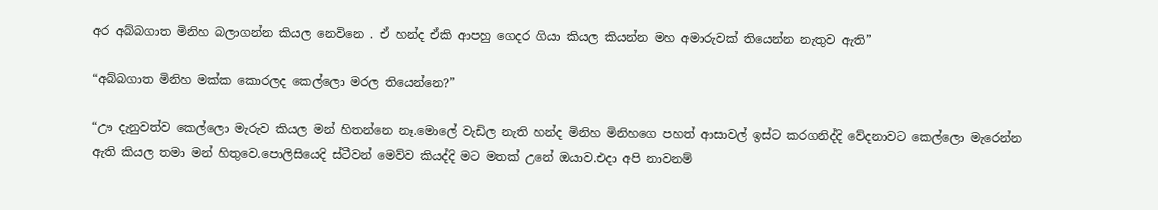අර අබ්බගාත මිනිහ බලාගන්න කියල නෙවිනෙ . ඒ හන්ද ඒකි ආපහු ගෙදර ගියා කියල කියන්න මහ අමාරුවක් තියෙන්න නැතුව ඇති”

“අබ්බගාත මිනිහ මක්ක කොරලද කෙල්ලො මරල තියෙන්නෙ?”

“ඌ දැනුවත්ව කෙල්ලො මැරුව කියල මන් හිතන්නෙ නෑ.මොලේ වැඩිල නැති හන්ද මිනිහ මිනිහගෙ පහත් ආසාවල් ඉස්ට කරගනිද්දි වේදනාවට කෙල්ලො මැරෙන්න ඇති කියල තමා මන් හිතුවෙ.පොලිසියෙදි ස්ටීවන් මෙව්ව කියද්දි මට මතක් උනේ ඔයාව.එදා අපි නාවනම්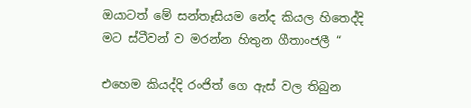ඔයාටත් මේ සන්තෑසියම නේද කියල හිතෙද්දි මට ස්ටීවන් ව මරන්න හිතුන ගීතාංජලී “

එහෙම කියද්දි රංජිත් ගෙ ඇස් වල තිබුන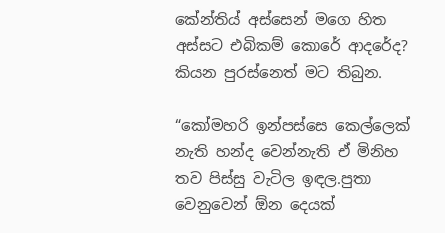කේන්තිය් අස්සෙන් මගෙ හිත අස්සට එබිකම් කොරේ ආදරේද? කියන පුරස්නෙත් මට තිබුන.

“කෝමහරි ඉන්පස්සෙ කෙල්ලෙක් නැති හන්ද වෙන්නැති ඒ මිනිහ තව පිස්සු වැටිල ඉඳල.පුතා වෙනුවෙන් ඕන දෙයක්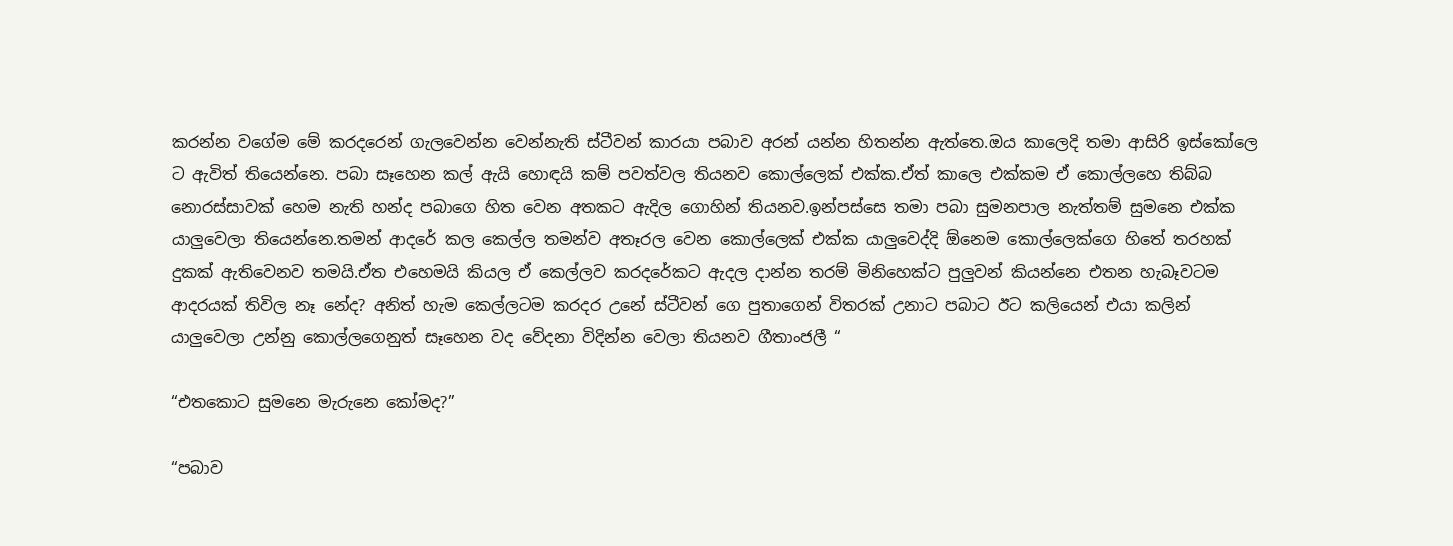කරන්න වගේම මේ කරදරෙන් ගැලවෙන්න වෙන්නැති ස්ටීවන් කාරයා පබාව අරන් යන්න හිතන්න ඇත්තෙ.ඔය කාලෙදි තමා ආසිරි ඉස්කෝලෙ ට ඇවිත් තියෙන්නෙ. පබා සෑහෙන කල් ඇයි හොඳයි කම් පවත්වල තියනව කොල්ලෙක් එක්ක.ඒත් කාලෙ එක්කම ඒ කොල්ලහෙ තිබ්බ නොරස්සාවක් හෙම නැති හන්ද පබාගෙ හිත වෙන අතකට ඇදිල ගොහින් තියනව.ඉන්පස්සෙ තමා පබා සුමනපාල නැත්තම් සුමනෙ එක්ක යාලුවෙලා තියෙන්නෙ.තමන් ආදරේ කල කෙල්ල තමන්ව අතෑරල වෙන කොල්ලෙක් එක්ක යාලුවෙද්දි ඕනෙම කොල්ලෙක්ගෙ හිතේ තරහක් දුකක් ඇතිවෙනව තමයි.ඒත එහෙමයි කියල ඒ කෙල්ලව කරදරේකට ඇදල දාන්න තරම් මිනිහෙක්ට පුලුවන් කියන්නෙ එතන හැබෑවටම ආදරයක් තිවිල නෑ නේද? අනිත් හැම කෙල්ලටම කරදර උනේ ස්ටීවන් ගෙ පුතාගෙන් විතරක් උනාට පබාට ඊට කලියෙන් එයා කලින් යාලුවෙලා උන්නු කොල්ලගෙනුත් සෑහෙන වද වේදනා විදින්න වෙලා තියනව ගීතාංජලී “

“එතකොට සුමනෙ මැරුනෙ කෝමද?”

“පබාව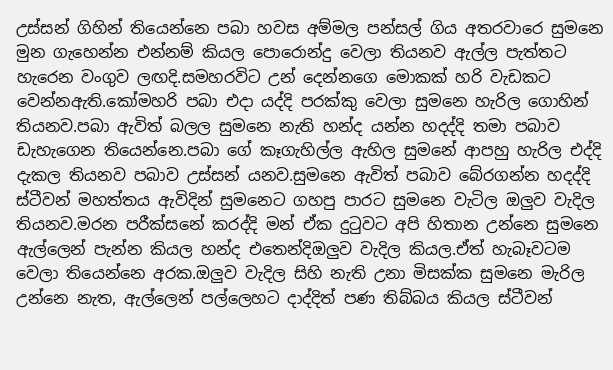උස්සන් ගිහින් තියෙන්නෙ පබා හවස අම්මල පන්සල් ගිය අතරවාරෙ සුමනෙ මුන ගැහෙන්න එන්නම්‍ කියල පොරොන්දු වෙලා තියනව ඇල්ල පැත්තට හැරෙන වංගුව ලඟදි.සමහරවිට උන් දෙන්නගෙ මොකක් හරි වැඩකට වෙන්නඇති.කෝමහරි පබා එදා යද්දි පරක්කු වෙලා සුමනෙ හැරිල ගොහින් තියනව.පබා ඇවිත් බලල සුමනෙ නැති හන්ද යන්න හදද්දි තමා පබාව ඩැහැගෙන තියෙන්නෙ.පබා ගේ කෑගැහිල්ල ඇහිල සුමනේ ආපහු හැරිල එද්දි දැකල තියනව පබාව උස්සන් යනව.සුමනෙ ඇවිත් පබාව බේරගන්න හදද්දි ස්ටීවන් මහත්තය ඇවිදින් සුමනෙට ගහපු පාරට සුමනෙ වැටිල ඔලුව වැදිල තියනව.මරන පරීක්සනේ කරද්දි මන් ඒක දුටුවට අපි හිතාන උන්නෙ සුමනෙ ඇල්ලෙන් පැන්න කියල හන්ද එතෙන්දිඔලුව වැදිල කියල.ඒත් හැබෑවටම වෙලා තියෙන්නෙ අරක.ඔලුව වැදිල සිහි නැති උනා මිසක්ක සුමනෙ මැරිල උන්නෙ නැත, ඇල්ලෙන් පල්ලෙහට දාද්දිත් පණ තිබ්බය කියල ස්ටීවන්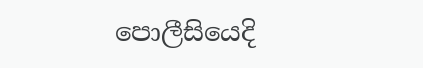පොලීසියෙදි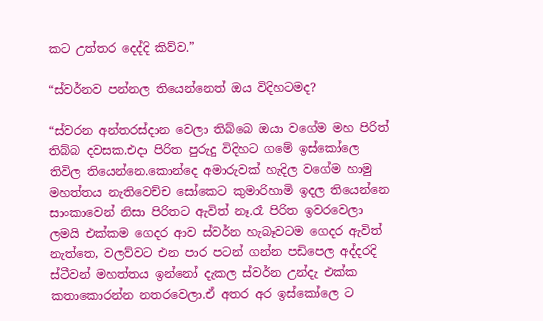කට උත්තර දෙද්දි කිව්ව.”

“ස්වර්නව පන්නල තියෙන්නෙත් ඔය විදිහටමද?

“ස්වරන අන්තරස්දාන වෙලා තිබ්බෙ ඔයා වගේම මහ පිරිත් තිබ්බ දවසක.එදා පිරිත පුරුදු විදිහට ගමේ ඉස්කෝලෙ තිවිල තියෙන්නෙ.කොන්දෙ අමාරුවක් හැදිල වගේම හාමු මහත්තය නැතිවෙච්ච සෝකෙට කුමාරිහාමි ඉදල තියෙන්නෙ සාංකාවෙන් නිසා පිරිතට ඇවිත් නෑ.රෑ පිරිත ඉවරවෙලා ලමයි එක්කම ගෙදර ආව ස්වර්න හැබෑවටම ගෙදර ඇවිත් නැත්තෙ, වලව්වට එන පාර පටන් ගන්න පඩිපෙල අද්දරදි ස්ටීවන් මහත්තය ඉන්නෝ දැකල ස්වර්න උන්දැ එක්ක කතාකොරන්න නතරවෙලා.ඒ අතර අර ඉස්කෝලෙ ට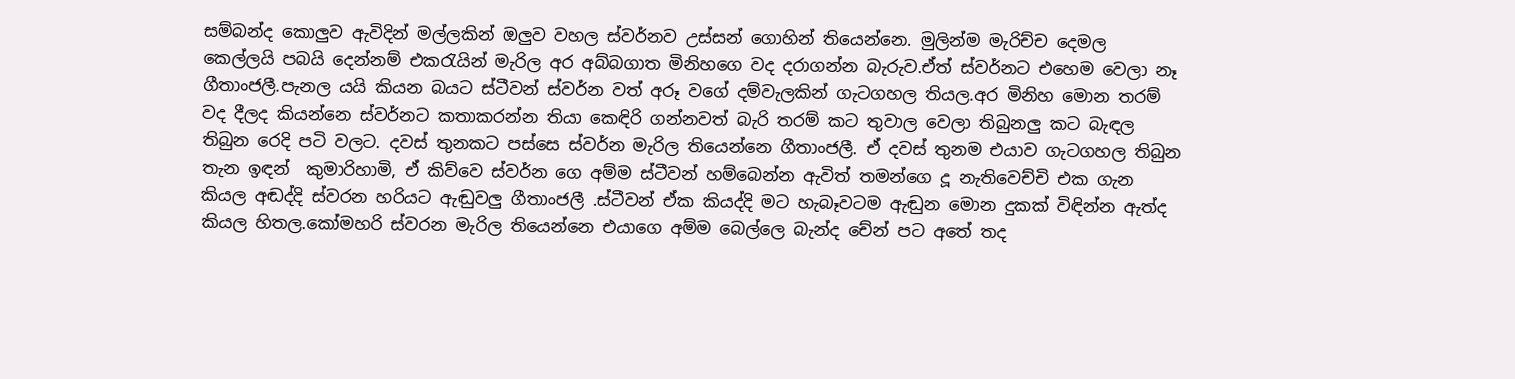සම්බන්ද කොලුව ඇවිදින් මල්ලකින් ඔලුව වහල ස්වර්නව උස්සන් ගොහින් තියෙන්නෙ. මුලින්ම මැරිච්ච දෙමල කෙල්ලයි පබයි දෙන්නම් එකරැයින් මැරිල අර අබ්බගාත මිනිහගෙ වද දරාගන්න බැරුව.ඒත් ස්වර්නට එහෙම වෙලා නෑ ගීතාංජලී.පැනල යයි කියන බයට ස්ටීවන් ස්වර්න වත් අරූ වගේ දම්වැලකින් ගැටගහල තියල.අර මිනිහ මොන තරම් වද දීලද කියන්නෙ ස්වර්නට කතාකරන්න තියා කෙඳිරි ගන්නවත් බැරි තරම් කට තුවාල වෙලා තිබුනලු කට බැඳල තිබුන රෙදි පටි වලට. දවස් තුනකට පස්සෙ ස්වර්න මැරිල තියෙන්නෙ ගීතාංජලී. ඒ දවස් තුනම එයාව ගැටගහල තිබුන තැන ඉඳන්  කුමාරිහාමි, ඒ කිව්වෙ ස්වර්න ගෙ අම්ම ස්ටීවන් හම්බෙන්න ඇවිත් තමන්ගෙ දූ නැතිවෙච්චි එක ගැන කියල අඬද්දි ස්වරන හරියට ඇඬුවලු ගීතාංජලී .ස්ටීවන් ඒක කියද්දි මට හැබෑවටම ඇඬුන මොන දුකක් විඳින්න ඇත්ද කියල හිතල.කෝමහරි ස්වරන මැරිල තියෙන්නෙ එයාගෙ අම්ම බෙල්ලෙ බැන්ද චේන් පට අතේ තද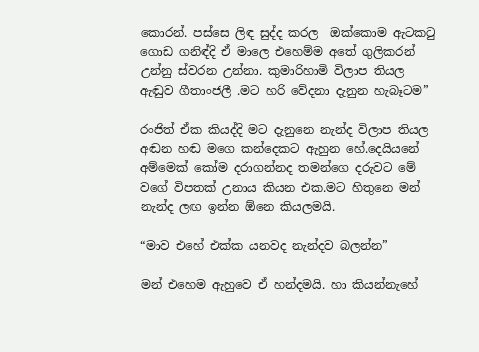කොරන්. පස්සෙ ලිඳ සුද්ද කරල  ඔක්කොම ඇටකටු ගොඩ ගනිඳ්දි ඒ මාලෙ එහෙම්ම අතේ ගුලිකරන් උන්නු ස්වරන උන්නා. කුමාරිහාමි විලාප තියල ඇඬුව ගීතාංජලී .මට හරි වේදනා දැනුන හැබෑටම”

රංජිත් ඒක කියද්දි මට දැනුනෙ නැන්ද විලාප තියල අඬන හඬ මගෙ කන්දෙකට ඇහුන හේ.දෙයියනේ අම්මෙක් කෝම දරාගන්නද තමන්ගෙ දරුවට මේ වගේ විපතක් උනාය කියන එක.මට හිතුනෙ මන් නැන්ද ලඟ ඉන්න ඕනෙ කියලමයි.

“මාව එහේ එක්ක යනවද නැන්දව බලන්න”

මන් එහෙම ඇහුවෙ ඒ හන්දමයි. හා කියන්නැහේ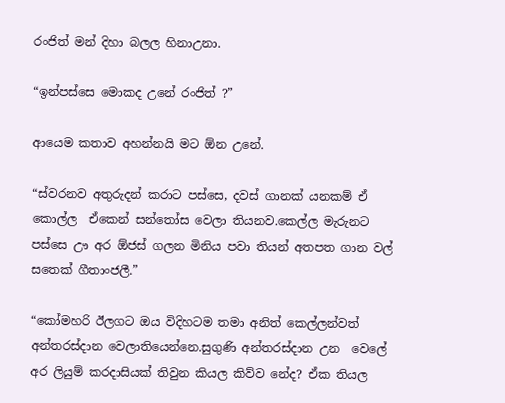රංජිත් මන් දිහා බලල හිනාඋනා.

“ඉන්පස්සෙ මොකද උනේ රංජිත් ?”

ආයෙම කතාව අහන්නයි මට ඕන උනේ.

“ස්වරනව අතුරුදන් කරාට පස්සෙ, දවස් ගානක් යනකම් ඒ කොල්ල  ඒකෙන් සන්තෝස වෙලා තියනව.කෙල්ල මැරුනට පස්සෙ ඌ අර ඕජස් ගලන මිනිය පවා තියන් අතපත ගාන වල් සතෙක් ගීතාංජලී.”

“කෝමහරි ඊලගට ඔය විදිහටම තමා අනිත් කෙල්ලන්වත් අන්තරස්දාන වෙලාතියෙන්නෙ.සුගුණි අන්තරස්දාන උන  වෙලේ අර ලියුම් කරදාසියක් තිවුන කියල කිව්ව නේද? ඒක තියල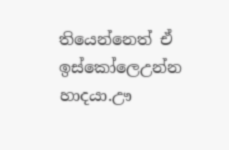තියෙන්නෙත් ඒ ඉස්කෝලෙඋන්න හාදයා.ඌ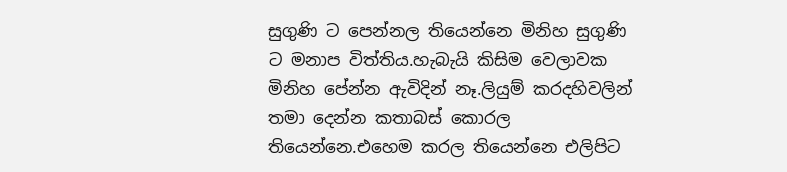සුගුණි ට පෙන්නල තියෙන්නෙ මිනිහ සුගුණි ට මනාප විත්තිය.හැබැයි කිසිම වෙලාවක මිනිහ පේන්න ඇවිදින් නෑ.ලියුම් කරදහිවලින් තමා දෙන්න කතාබස් කොරල තියෙන්නෙ.එහෙම කරල තියෙන්නෙ එලිපිට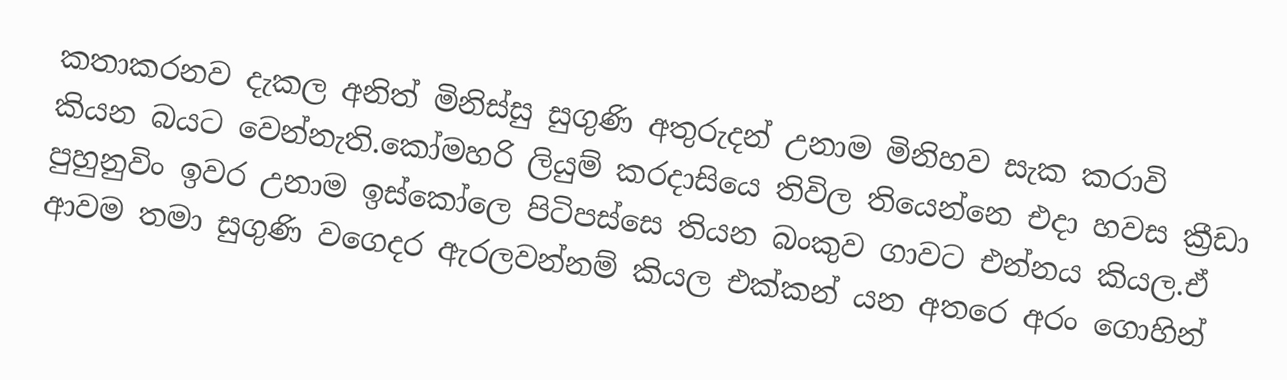කතාකරනව දැකල අනිත් මිනිස්සු සුගුණි අතුරුදන් උනාම මිනිහව සැක කරාවි කියන බයට වෙන්නැති.කෝමහරි ලියුම් කරදාසියෙ තිවිල තියෙන්නෙ එදා හවස ක්‍රීඩා පුහුනුවිං ඉවර උනාම ඉස්කෝලෙ පිටිපස්සෙ තියන බංකුව ගාවට එන්නය කියල.ඒ ආවම තමා සුගුණි වගෙදර ඇරලවන්නම් කියල එක්කන් යන අතරෙ අරං ගොහින්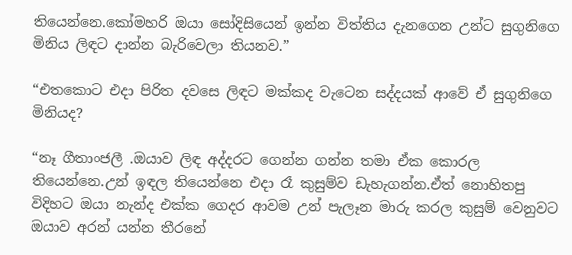තියෙන්නෙ.කෝමහරි ඔයා සෝදිසියෙන් ඉන්න විත්තිය දැනගෙන උන්ට සුගුනිගෙ මිනිය ලිඳට දාන්න බැරිවෙලා තියනව.”

“එතකොට එදා පිරිත දවසෙ ලිඳට මක්කද වැටෙන සද්දයක් ආවේ ඒ සුගුනිගෙ මිනියද?

“නෑ ගීතාංජලී .ඔයාව ලිඳ අද්දරට ගෙන්න ගන්න තමා ඒක කොරල තියෙන්නෙ.උන් ඉඳල තියෙන්නෙ එදා රෑ කුසුම්ව ඩැහැගන්න.ඒත් නොහිතපු විදිහට ඔයා නැන්ද එක්ක ගෙදර ආවම උන් පැලෑන මාරු කරල කුසුම් වෙනුවට ඔයාව අරන් යන්න තීරනේ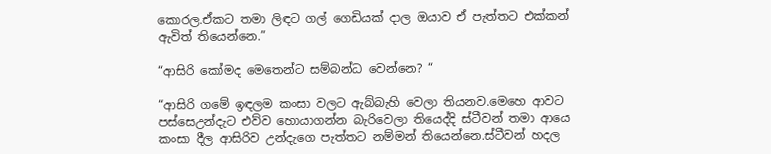කොරල.ඒකට තමා ලිඳට ගල් ගෙඩියක් දාල ඔයාව ඒ පැත්තට එක්කන් ඇවිත් තියෙන්නෙ.”

“ආසිරි කෝමද මෙතෙන්ට සම්බන්ධ වෙන්නෙ? “

“ආසිරි ගමේ ඉඳලම කංසා වලට ඇබ්බැහි වෙලා තියනව.මෙහෙ ආවට පස්සෙඋන්දැට එව්ව හොයාගන්න බැරිවෙලා තියෙද්දි ස්ටීවන් තමා ආයෙ කංසා දීල ආසිරිව උන්දැගෙ පැත්තට නම්මන් තියෙන්නෙ.ස්ටීවන් හදල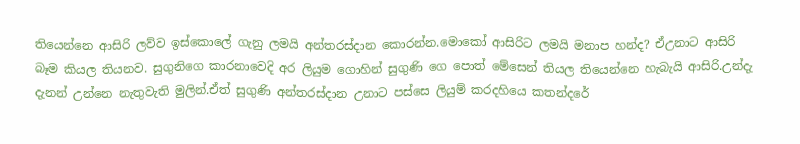තියෙන්නෙ ආසිරි ලව්ව ඉස්කොලේ ගැනු ලමයි අන්තරස්දාන කොරන්න.මොකෝ ආසිරිට ලමයි මනාප හන්ද? ඒඋනාට ආසිරි බෑම කියල තියනව. සුගුනිගෙ කාරනාවෙදි අර ලියුම ගොහින් සුගුණි ගෙ පොත් මේසෙන් තියල තියෙන්නෙ හැබැයි ආසිරි.උන්දැ දැනන් උන්නෙ නැතුවැති මුලින්.ඒත් සුගුණි අන්තරස්දාන උනාට පස්සෙ ලියුම් කරදහියෙ කතන්දරේ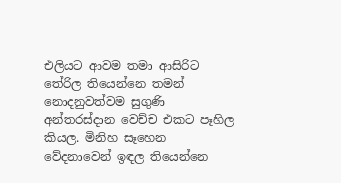එලියට ආවම තමා ආසිරිට තේරිල තියෙන්නෙ තමන් නොදනුවත්වම සුගුණි අන්තරස්දාන වෙච්ච එකට පෑහිල කියල. මිනිහ සෑහෙන වේදනාවෙන් ඉඳල තියෙන්නෙ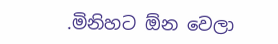.මිනිහට ඕන වෙලා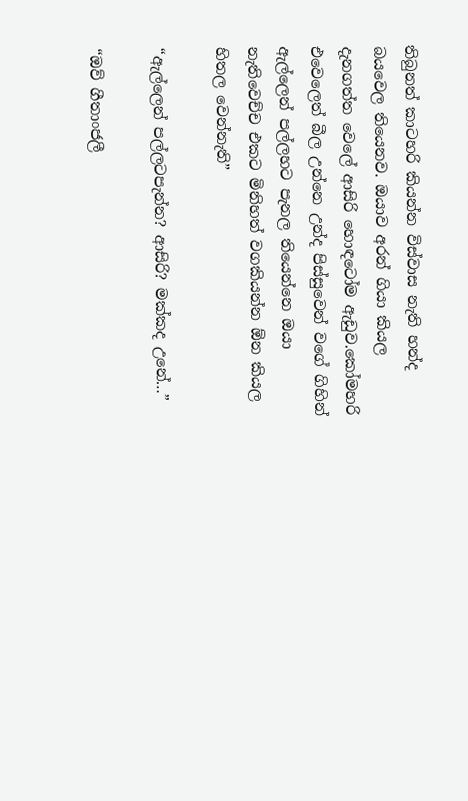තිබුනත් කාටහරි කියන්න විස්වාස නැති හන්ද බයවෙල තියෙනව. ඔයාව අරන් ගියා කියල දැනගත්ත වෙලේ ආසිරි හොඳටෝම ඇඩුව.කෝමහරි එවෙලෙත් බීල උන්නෙ උන්ද පිස්සුවෙන් වගේ ගිහින් ඇල්ලෙන් පල්ලහට පැනල තියෙන්නෙ ඔයා නැතිවෙච්ච එකට මිනිහත් වගකියන්න ඕන කියල හිතල වෙන්නැති”

“ඇල්ලෙන් පල්ලටපැන්න? ආසිරි? මක්කද උනේ…”

“ඔව් ගීතාංජලී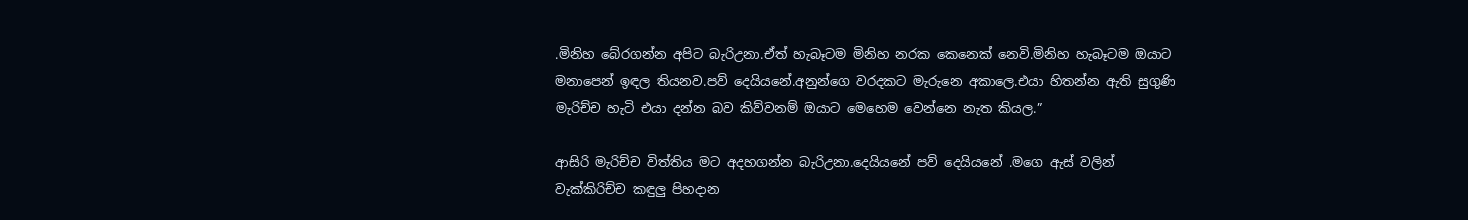.මිනිහ බේරගන්න අපිට බැරිඋනා.ඒත් හැබෑටම මිනිහ නරක කෙනෙක් නෙවි.මිනිහ හැබෑටම ඔයාට මනාපෙන් ඉඳල තියනව.පව් දෙයියනේ.අනුන්ගෙ වරදකට මැරුනෙ අකාලෙ.එයා හිතන්න ඇති සුගුණි මැරිච්ච හැටි එයා දන්න බව කිව්වනම් ඔයාට මෙහෙම වෙන්නෙ නැත කියල.”

ආසිරි මැරිච්ච විත්තිය මට අදහගන්න බැරිඋනා.දෙයියනේ පව් දෙයියනේ .මගෙ ඇස් වලින් වැක්කිරිච්ච කඳුලු පිහදාන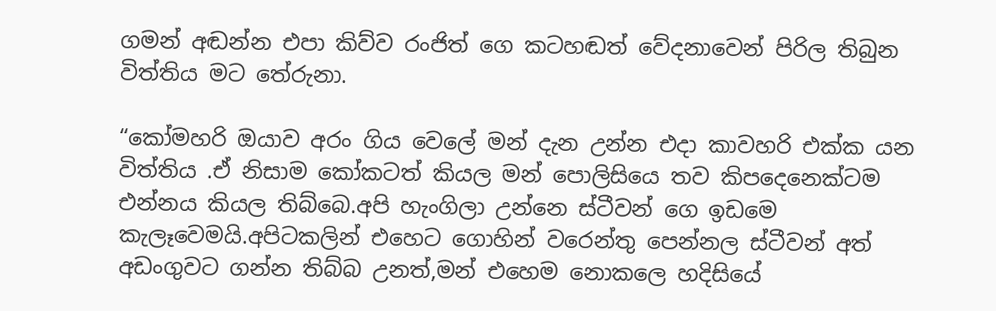ගමන් අඬන්න එපා කිව්ව රංජිත් ගෙ කටහඬත් වේදනාවෙන් පිරිල තිබුන විත්තිය මට තේරුනා.

“කෝමහරි ඔයාව අරං ගිය වෙලේ මන් දැන උන්න එදා කාවහරි එක්ක යන විත්තිය .ඒ නිසාම කෝකටත් කියල මන් පොලිසියෙ තව කිපදෙනෙක්ටම එන්නය කියල තිබ්බෙ.අපි හැංගිලා උන්නෙ ස්ටීවන් ගෙ ඉඩමෙ කැලෑවෙමයි.අපිටකලින් එහෙට ගොහින් වරෙන්තු පෙන්නල ස්ටීවන් අත් අඩංගුවට ගන්න තිබ්බ උනත්,මන් එහෙම නොකලෙ හදිසියේ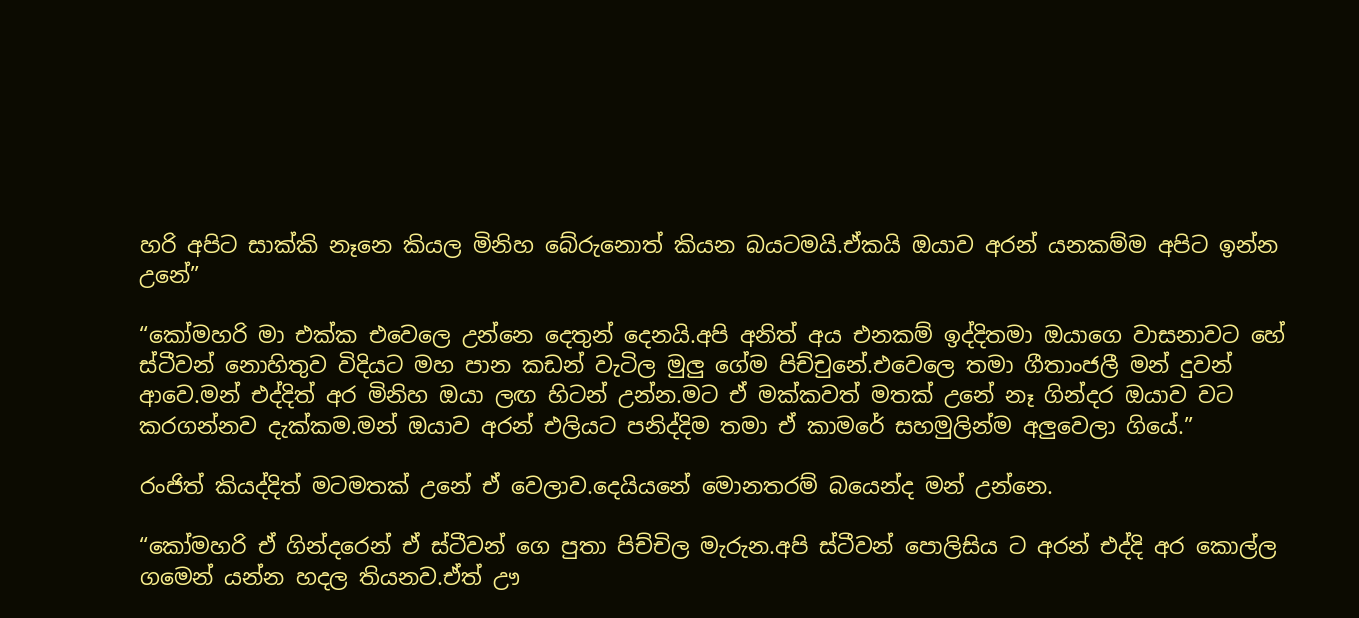හරි අපිට සාක්කි නෑනෙ කියල මිනිහ බේරුනොත් කියන බයටමයි.ඒකයි ඔයාව අරන් යනකම්ම අපිට ඉන්න උනේ”

“කෝමහරි මා එක්ක එවෙලෙ උන්නෙ දෙතුන් දෙනයි.අපි අනිත් අය එනකම් ඉද්දිතමා ඔයාගෙ වාසනාවට හේ ස්ටීවන් නොහිතුව විදියට මහ පාන කඩන් වැටිල මුලු ගේම පිච්චුනේ.එවෙලෙ තමා ගීතාංජලී මන් දුවන් ආවෙ.මන් එද්දිත් අර මිනිහ ඔයා ලඟ හිටන් උන්න.මට ඒ මක්කවත් මතක් උනේ නෑ ගින්දර ඔයාව වට කරගන්නව දැක්කම.මන් ඔයාව අරන් එලියට පනිද්දිම තමා ඒ කාමරේ සහමුලින්ම අලුවෙලා ගියේ.”

රංජිත් කියද්දිත් මටමතක් උනේ ඒ වෙලාව.දෙයියනේ මොනතරම් බයෙන්ද මන් උන්නෙ.

“කෝමහරි ඒ ගින්දරෙන් ඒ ස්ටීවන් ගෙ පුතා පිච්චිල මැරුන.අපි ස්ටීවන් පොලිසිය ට අරන් එද්දි අර කොල්ල ගමෙන් යන්න හදල තියනව.ඒත් ඌ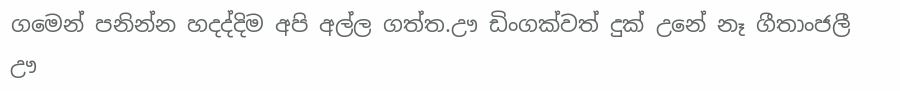ගමෙන් පනින්න හදද්දිම අපි අල්ල ගත්ත.ඌ ඩිංගක්වත් දුක් උනේ නෑ ගීතාංජලී ඌ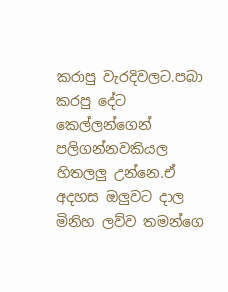කරාපු වැරදිවලට.පබා කරපු දේට කෙල්ලන්ගෙන් පලිගන්නවකියල හිතලලු උන්නෙ.ඒ අදහස ඔලුවට දාල මිනිහ ලව්ව තමන්ගෙ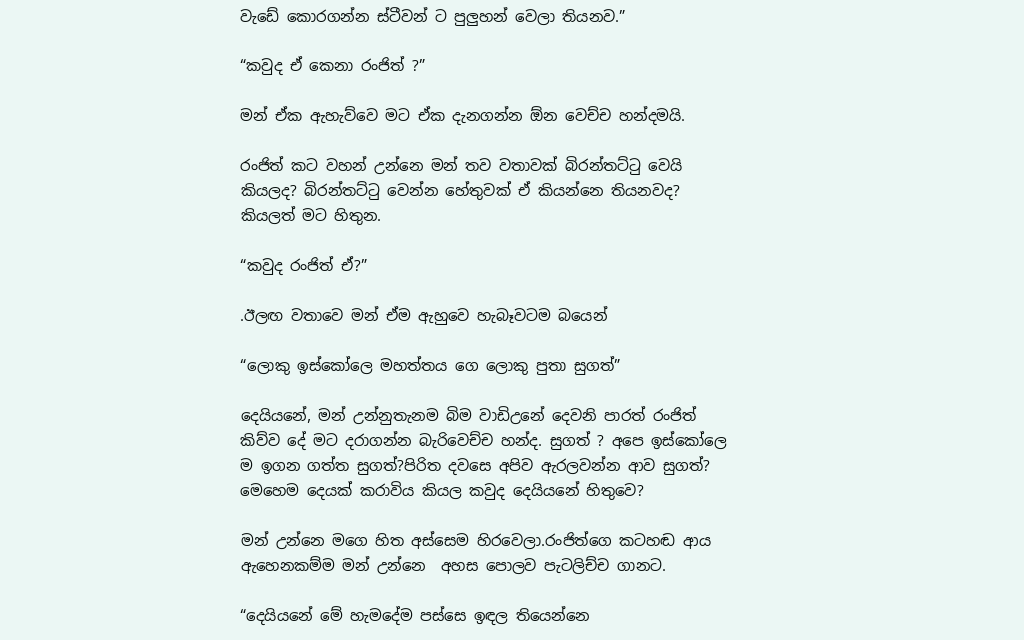වැඩේ කොරගන්න ස්ටීවන් ට පුලුහන් වෙලා තියනව.”

“කවුද ඒ කෙනා රංජිත් ?”

මන් ඒක ඇහැව්වෙ මට ඒක දැනගන්න ඕන වෙච්ච හන්දමයි.

රංජිත් කට වහන් උන්නෙ මන් තව වතාවක් බිරන්තට්ටු වෙයි කියලද? බිරන්තට්ටු වෙන්න හේතුවක් ඒ කියන්නෙ තියනවද? කියලත් මට හිතුන.

“කවුද රංජිත් ඒ?”

.ඊලඟ වතාවෙ මන් ඒම ඇහුවෙ හැබෑවටම බයෙන්

“ලොකු ඉස්කෝලෙ මහත්තය ගෙ ලොකු පුතා සුගත්”

දෙයියනේ, මන් උන්නුතැනම බිම වාඩිඋනේ දෙවනි පාරත් රංජිත් කිව්ව දේ මට දරාගන්න බැරිවෙච්ච හන්ද. සුගත් ? අපෙ ඉස්කෝලෙ ම ඉගන ගත්ත සුගත්?පිරිත දවසෙ අපිව ඇරලවන්න ආව සුගත්? මෙහෙම දෙයක් කරාවිය කියල කවුද දෙයියනේ හිතුවෙ?

මන් උන්නෙ මගෙ හිත අස්සෙම හිරවෙලා.රංජිත්ගෙ කටහඬ ආය ඇහෙනකම්ම මන් උන්නෙ  අහස පොලව පැටලිච්ච ගානට.

“දෙයියනේ මේ හැමදේම පස්සෙ ඉඳල තියෙන්නෙ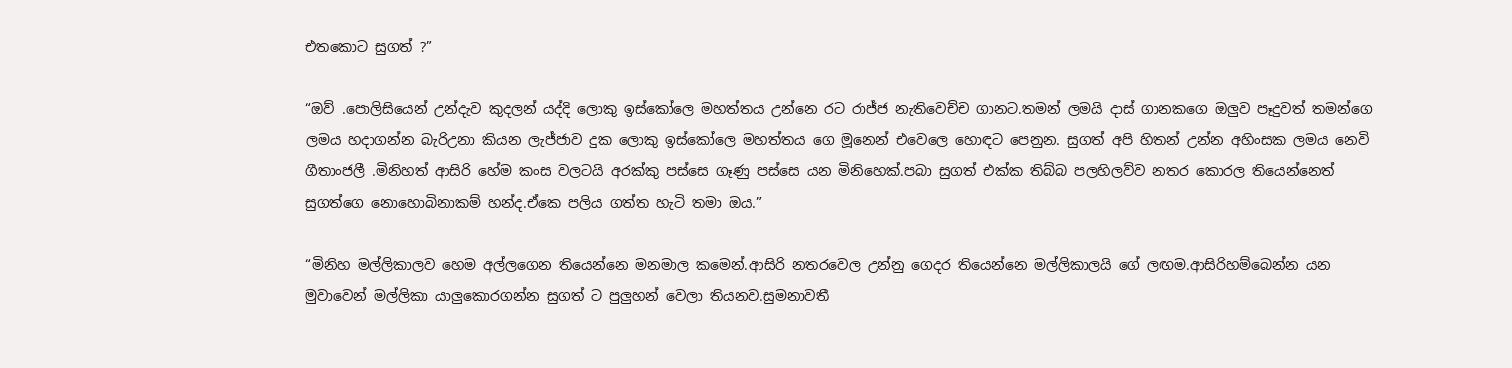එතකොට සුගත් ?”

“ඔව් .පොලිසියෙන් උන්දැව කුදලන් යද්දි ලොකු ඉස්කෝලෙ මහත්තය උන්නෙ රට රාජ්ජ නැතිවෙච්ච ගානට.තමන් ලමයි දාස් ගානකගෙ ඔලුව පෑදුවත් තමන්ගෙ ලමය හදාගන්න බැරිඋනා කියන ලැජ්ජාව දුක ලොකු ඉස්කෝලෙ මහත්තය ගෙ මූනෙන් එවෙලෙ හොඳට පෙනුන. සුගත් අපි හිතන් උන්න අහිංසක ලමය නෙවි ගීතාංජලී .මිනිහත් ආසිරි හේම කංස වලටයි අරක්කු පස්සෙ ගෑණු පස්සෙ යන මිනිහෙක්.පබා සුගත් එක්ක තිබ්බ පලහිලව්ව නතර කොරල තියෙන්නෙත් සුගත්ගෙ නොහොබිනාකම් හන්ද.ඒකෙ පලිය ගත්ත හැටි තමා ඔය.”

“මිනිහ මල්ලිකාලව හෙම අල්ලගෙන තියෙන්නෙ මනමාල කමෙන්.ආසිරි නතරවෙල උන්නු ගෙදර තියෙන්නෙ මල්ලිකාලයි ගේ ලඟම.ආසිරිහම්බෙන්න යන මුවාවෙන් මල්ලිකා යාලුකොරගන්න සුගත් ට පුලුහන් වෙලා තියනව.සුමනාවතී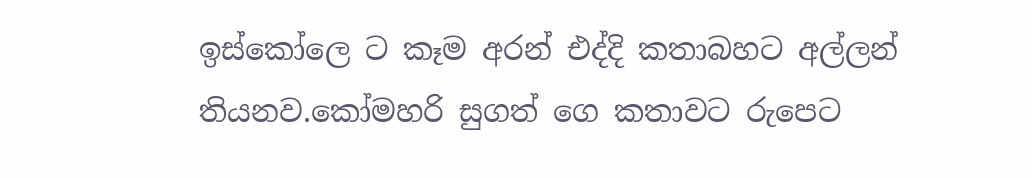ඉස්කෝලෙ ට කෑම අරන් එද්දි කතාබහට අල්ලන් තියනව.කෝමහරි සුගත් ගෙ කතාවට රුපෙට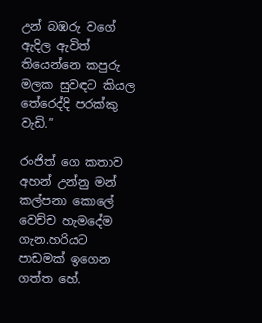උන් බඹරු වගේ ඇදිල ඇවිත් තියෙන්නෙ කපුරු මලක සුවඳට කියල තේරෙද්දි පරක්කු වැඩි.”

රංජිත් ගෙ කතාව අහන් උන්නු මන් කල්පනා කොලේ වෙච්ච හැමදේම ගැන.හරියට පාඩමක් ඉගෙන ගත්ත හේ.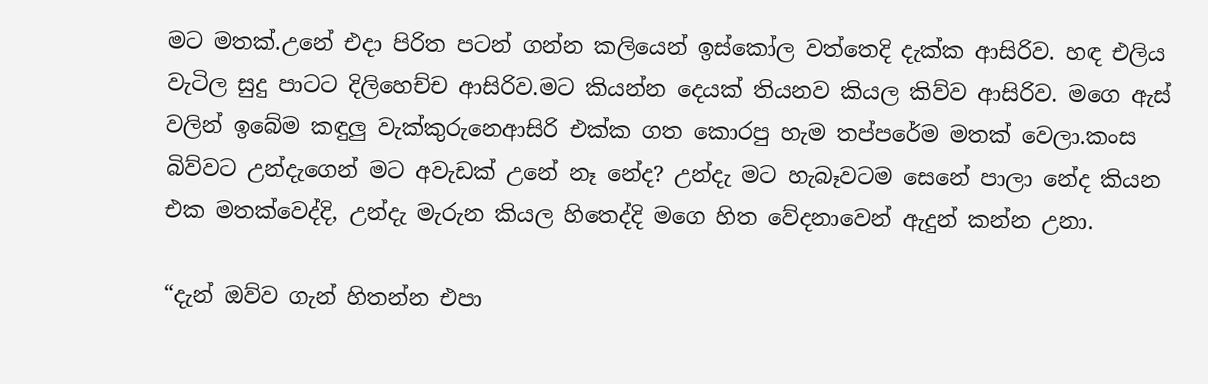මට මතක්.උනේ එදා පිරිත පටන් ගන්න කලියෙන් ඉස්කෝල වත්තෙදි දැක්ක ආසිරිව. හඳ එලිය වැටිල සුදු පාටට දිලිහෙච්ච ආසිරිව.මට කියන්න දෙයක් තියනව කියල කිව්ව ආසිරිව. මගෙ ඇස් වලින් ඉබේම කඳුලු වැක්කුරුනෙආසිරි එක්ක ගත කොරපු හැම තප්පරේම මතක් වෙලා.කංස බිව්වට උන්දැගෙන් මට අවැඩක් උනේ නෑ නේද? උන්දැ මට හැබෑවටම සෙනේ පාලා නේද කියන එක මතක්වෙද්දි, උන්දැ මැරුන කියල හිතෙද්දි මගෙ හිත වේදනාවෙන් ඇදුන් කන්න උනා.

“දැන් ඔව්ව ගැන් හිතන්න එපා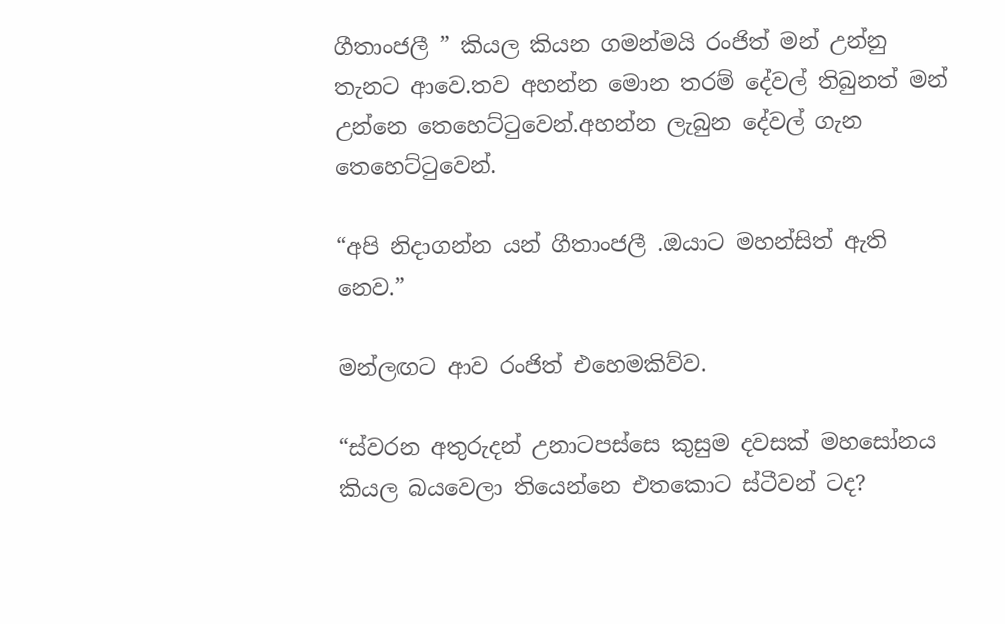ගීතාංජලී ” කියල කියන ගමන්මයි රංජිත් මන් උන්නු තැනට ආවෙ.තව අහන්න මොන තරම් දේවල් තිබුනත් මන් උන්නෙ තෙහෙට්ටුවෙන්.අහන්න ලැබුන දේවල් ගැන තෙහෙට්ටුවෙන්.

“අපි නිදාගන්න යන් ගීතාංජලී .ඔයාට මහන්සිත් ඇති නෙව.”

මන්ලඟට ආව රංජිත් එහෙමකිව්ව.

“ස්වරන අතුරුදන් උනාටපස්සෙ කුසුම දවසක් මහසෝනය කියල බයවෙලා තියෙන්නෙ එතකොට ස්ටීවන් ටද?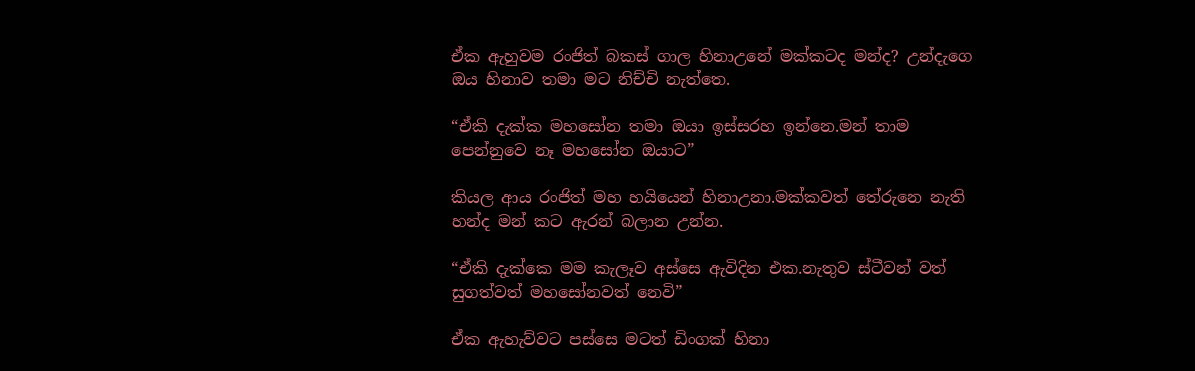ඒක ඇහුවම රංජිත් බකස් ගාල හිනාඋනේ මක්කටද මන්ද? උන්දැගෙ ඔය හිනාව තමා මට නිච්චි නැත්තෙ.

“ඒකි දැක්ක මහසෝන තමා ඔයා ඉස්සරහ ඉන්නෙ.මන් තාම පෙන්නුවෙ නෑ මහසෝන ඔයාට”

කියල ආය රංජිත් මහ හයියෙන් හිනාඋනා.මක්කවත් තේරුනෙ නැති හන්ද මන් කට ඇරන් බලාන උන්න.

“ඒකි දැක්කෙ මම කැලෑව අස්සෙ ඇවිදින එක.නැතුව ස්ටීවන් වත් සුගත්වත් මහසෝනවත් නෙවි”

ඒක ඇහැව්වට පස්සෙ මටත් ඩිංගක් හිනා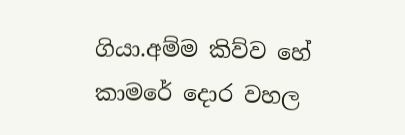ගියා.අම්ම කිව්ව හේ කාමරේ දොර වහල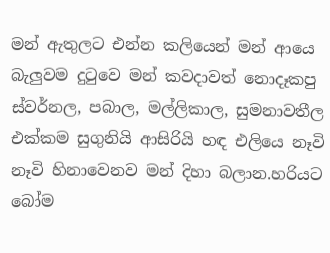මන් ඇතුලට එන්න කලියෙන් මන් ආයෙ බැලුවම දුටුවෙ මන් කවදාවත් නොදෑකපු ස්වර්නල, පබාල, මල්ලිකාල, සුමනාවතීල එක්කම සුගුනියි ආසිරියි හඳ එලියෙ නෑවි නෑවි හිනාවෙනව මන් දිහා බලාන.හරියට බෝම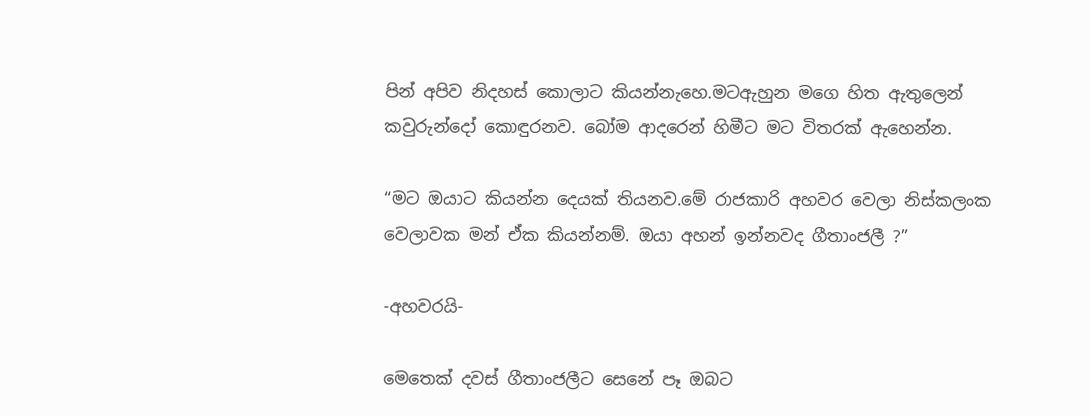පින් අපිව නිදහස් කොලාට කියන්නැහෙ.මටඇහුන මගෙ හිත ඇතුලෙන් කවුරුන්දෝ කොඳුරනව. බෝම ආදරෙන් හිමීට මට විතරක් ඇහෙන්න.

“මට ඔයාට කියන්න දෙයක් තියනව.මේ රාජකාරි අහවර වෙලා නිස්කලංක වෙලාවක මන් ඒක කියන්නම්. ඔයා අහන් ඉන්නවද ගීතාංජලී ?”

-අහවරයි-

මෙතෙක් දවස් ගීතාංජලීට සෙනේ පෑ ඔබට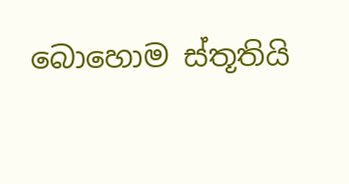බොහොම ස්තූතියි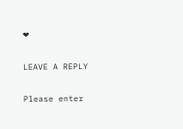❤

LEAVE A REPLY

Please enter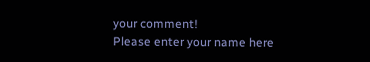your comment!
Please enter your name here